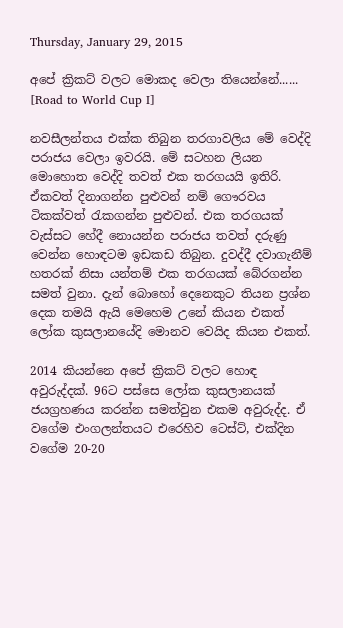Thursday, January 29, 2015

අපේ ක්‍රිකට් වලට මොකද වෙලා තියෙන්නේ...... [Road to World Cup I]

නවසීලන්තය එක්ක තිබුන තරගාවලිය මේ වෙද්දි පරාජය වෙලා ඉවරයි. මේ සටහන ලියන මොහොත වෙද්දි තවත් එක තරගයයි ඉතිරි. ඒකවත් දිනාගන්න පුළුවන් නම් ගෞරවය ටිකක්වත් රැකගන්න පුළුවන්. එක තරගයක් වැස්සට හේදී නොයන්න පරාජය තවත් දරුණු වෙන්න හොඳටම ඉඩකඩ තිබුන. දුවද්දී දවාගැනීම් හතරක් නිසා යන්තම් එක තරගයක් බේරගන්න සමත් වුනා. දැන් බොහෝ දෙනෙකුට තියන ප්‍රශ්න දෙක තමයි ඇයි මෙහෙම උනේ කියන එකත් ලෝක කුසලානයේදි මොනව වෙයිද කියන එකත්.

2014 කියන්නෙ අපේ ක්‍රිකට් වලට හොඳ අවුරුද්දක්. 96ට පස්සෙ ලෝක කුසලානයක් ජයග්‍රහණය කරන්න සමත්වුන එකම අවුරුද්ද. ඒ වගේම එංගලන්තයට එරෙහිව ටෙස්ට්, එක්දින වගේම 20-20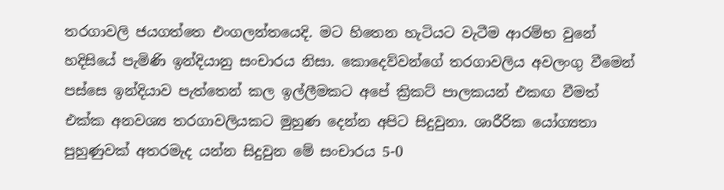තරගාවලි ජයගත්තෙ එංගලන්තයෙදි. මට හිතෙන හැටියට වැටීම ආරම්භ වුනේ හදිසියේ පැමිණි ඉන්දියානු සංචාරය නිසා. කොදෙව්වන්ගේ තරගාවලිය අවලංගු වීමෙන් පස්සෙ ඉන්දියා‍ව පැත්තෙන් කල ඉල්ලීමකට අපේ ක්‍රිකට් පාලකයන් එකඟ වීමත් එක්ක අනවශ්‍ය තරගාවලියකට මුහුණ දෙන්න අපිට සිදුවුනා. ශාරීරික යෝග්‍යතා පුහුණුවක් අතරමැද යන්න සිදුවුන මේ සංචාරය 5-0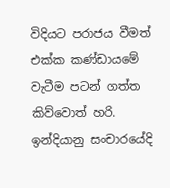විදියට පරාජය වීමත් එක්ක කණ්ඩායමේ වැටීම පටන් ගත්ත කිව්වොත් හරි. ඉන්දියානු සංචාරයේදි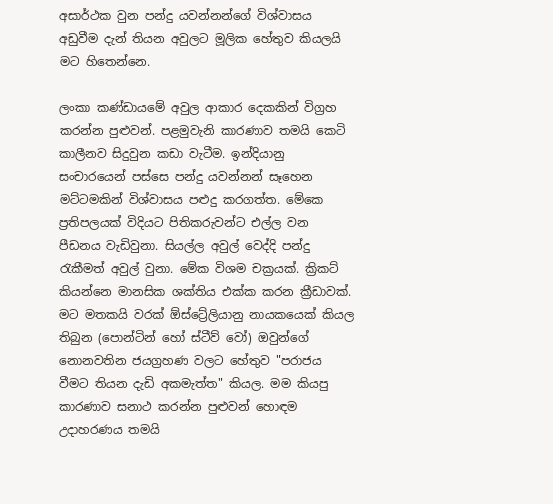අසාර්ථක වුන පන්දු යවන්නන්ගේ විශ්වාසය අඩුවීම දැන් තියන අවුලට මූලික හේතුව කියලයි මට හිතෙන්නෙ.

ලංකා කණ්ඩායමේ අවුල ආකාර දෙකකින් විග්‍රහ කරන්න පුළුවන්. පළමුවැනි කාරණාව තමයි කෙටි කාලීනව සිදුවුන කඩා වැටීම. ඉන්දියානු සංචාරයෙන් පස්සෙ පන්දු යවන්නන් සෑහෙන මට්ටමකින් විශ්වාසය පළුදු කරගත්ත. මේකෙ ප්‍රතිපලයක් විදියට පිතිකරුවන්ට එල්ල වන පීඩනය වැඩිවුනා. සියල්ල අවුල් වෙද්දි පන්දු රැකීමත් අවුල් වුනා. මේක විශම චක්‍රයක්. ක්‍රිකට් කියන්නෙ මානසික ශක්තිය එක්ක කරන ක්‍රීඩාවක්. මට මතකයි වරක් ඕස්ට්‍රේලියානු නායකයෙක් කියල තිබුන (පොන්ටින් හෝ ස්ටීව් වෝ) ඔවුන්ගේ නොනවතින ජයග්‍රහණ වලට හේතුව "පරාජය වීමට තියන දැඩි අකමැත්ත" කියල. මම කියපු කාරණාව සනාථ කරන්න පුළුවන් හොඳම උදාහරණය තමයි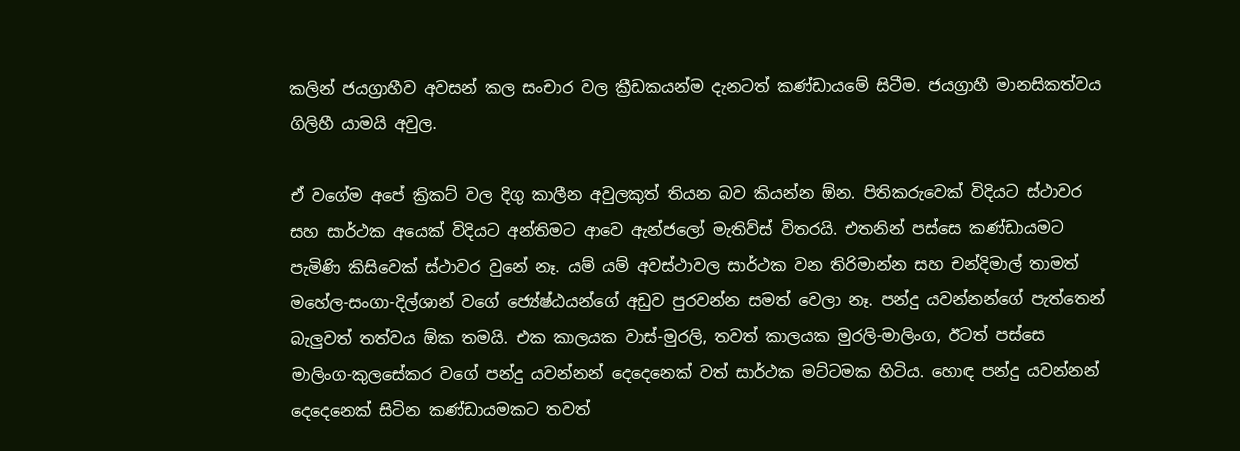කලින් ජයග්‍රාහීව අවසන් කල සංචාර වල ක්‍රීඩකයන්ම දැනටත් කණ්ඩායමේ සිටීම. ජයග්‍රාහී මානසිකත්වය ගිලිහී යාමයි අවුල.

ඒ වගේම අපේ ක්‍රිකට් වල දිගු කාලීන අවුලකුත් තියන බව කියන්න ඕන. පිතිකරුවෙක් විදියට ස්ථාවර සහ සාර්ථක අයෙක් විදියට අන්තිමට ආවෙ ඇන්ජලෝ මැතිව්ස් විතරයි. එතනින් පස්සෙ කණ්ඩායමට පැමිණි කිසිවෙක් ස්ථාවර වුනේ නෑ. යම් යම් අවස්ථාවල සාර්ථක වන තිරිමාන්න සහ චන්දිමාල් තාමත් මහේල-සංගා-දිල්ශාන් වගේ ජ්‍යේෂ්ඨයන්ගේ අඩුව පුරවන්න සමත් වෙලා නෑ. පන්දු යවන්නන්ගේ පැත්තෙන් බැලුවත් තත්වය ඕක තමයි. එක කාලයක වාස්-මුරලි, තවත් කාලයක මුරලි-මාලිංග, ඊටත් පස්සෙ මාලිංග-කුලසේකර වගේ පන්දු යවන්නන් දෙදෙනෙක් වත් සාර්ථක මට්ටමක හිටිය. හොඳ පන්දු යවන්නන් දෙදෙනෙක් සිටින කණ්ඩායමකට තවත්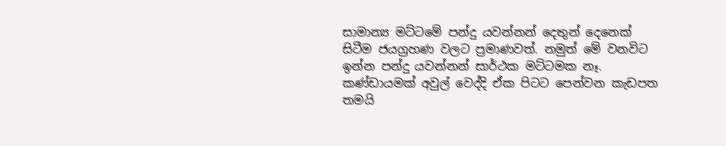සාමාන්‍ය මට්ටමේ පන්දු යවන්නන් දෙතුන් දෙනෙක් සිටීම ජයග්‍රහණ වලට ප්‍රමාණවත්. නමුත් මේ වනවිට ඉන්න පන්දු යවන්නන් සාර්ථක මට්ටමක නෑ. කණ්ඩායමක් අවුල් වෙද්දි ඒක පිටට පෙන්වන කැඩපත තමයි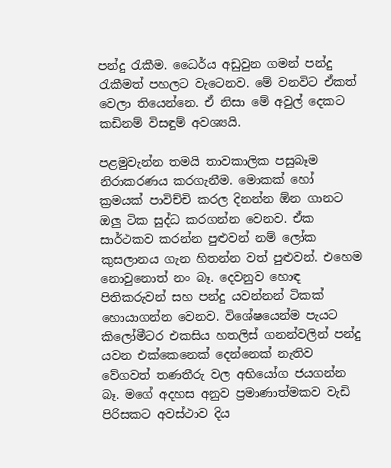පන්දු රැකීම. ධෛර්ය අඩුවුන ගමන් පන්දු රැකීමත් පහලට වැටෙනව. මේ වනවිට ඒකත් වෙලා තියෙන්නෙ. ඒ නිසා මේ අවුල් දෙකට කඩිනම් විසඳුම් අවශ්‍යයි.

පළමුවැන්න තමයි තාවකාලික පසුබෑම නිරාකරණය කරගැනීම. මොකක් හෝ ක්‍රමයක් පාවිච්චි කරල දිනන්න ඕන ගානට ඔලු ටික සුද්ධ කරගන්න වෙනව. ඒක සාර්ථකව කරන්න පුළුවන් නම් ලෝක කුසලානය ගැන හිතන්න වත් පුළුවන්. එහෙම නොවුනොත් නං බෑ. දෙවනුව හොඳ පිතිකරුවන් සහ පන්දු යවන්නන් ටිකක් හොයාගන්න වෙනව. විශේෂයෙන්ම පැයට කිලෝමීටර එකසිය හතලිස් ගනන්වලින් පන්දු යවන එක්කෙනෙක් දෙන්නෙක් නැතිව වේගවත් තණතීරු වල අභියෝග ජයගන්න බෑ. මගේ අදහස අනුව ප්‍රමාණාත්මකව වැඩි පිරිසකට අවස්ථාව දිය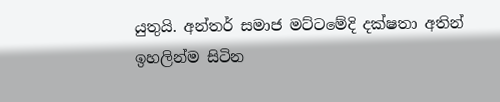යුතුයි. අන්තර් සමාජ මට්ටමේදි දක්ෂතා අතින් ඉහලින්ම සිටින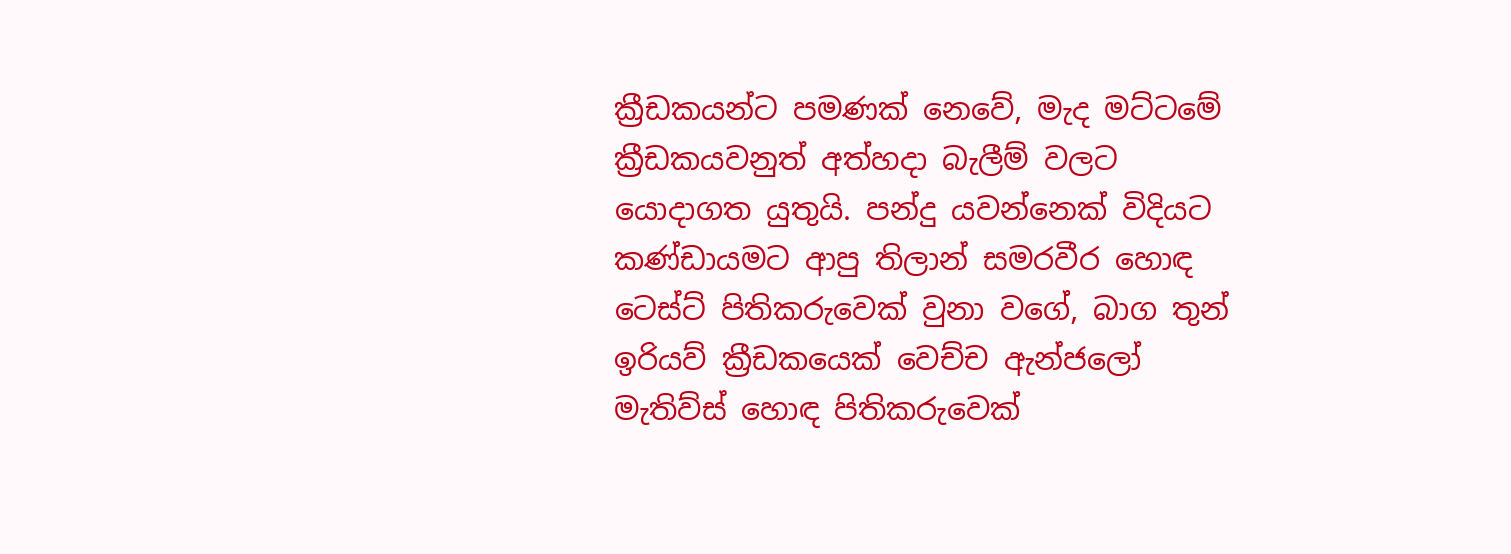ක්‍රීඩකයන්ට පමණක් නෙවේ, මැද මට්ටමේ ක්‍රීඩකයවනුත් අත්හදා බැලීම් වලට යොදාගත යුතුයි. පන්දු යවන්නෙක් විදියට කණ්ඩායමට ආපු තිලාන් සමරවීර හොඳ ටෙස්ට් පිතිකරුවෙක් වුනා වගේ, බාග තුන් ඉරියව් ක්‍රීඩකයෙක් වෙච්ච ඇන්ජලෝ මැතිව්ස් හොඳ පිතිකරුවෙක්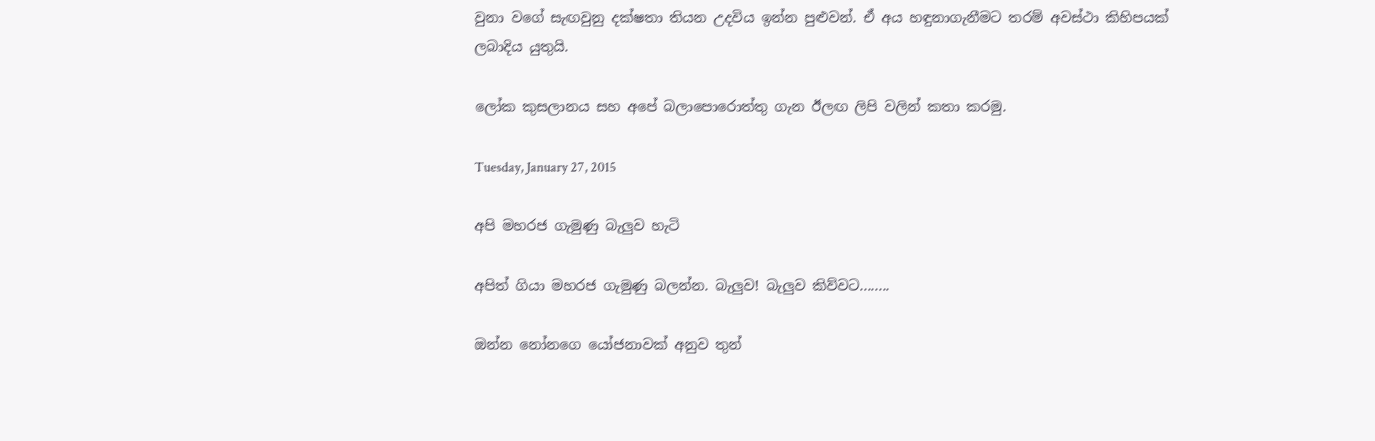වුනා වගේ සැඟවුනු දක්ෂතා තියන උදවිය ඉන්න පුළුවන්. ඒ අය හඳුනාගැනීමට තරම් අවස්ථා කිහිපයක් ලබාදිය යුතුයි.

ලෝක කුසලානය සහ අපේ බලාපොරොත්තු ගැන ඊලඟ ලිපි වලින් කතා කරමු.

Tuesday, January 27, 2015

අපි මහරජ ගැමුණු බැලුව හැටි

අපිත් ගියා මහරජ ගැමුණු බලන්න. බැලුව! බැලුව කිව්වට........

ඔන්න නෝනගෙ යෝජනාවක් අනුව තුන්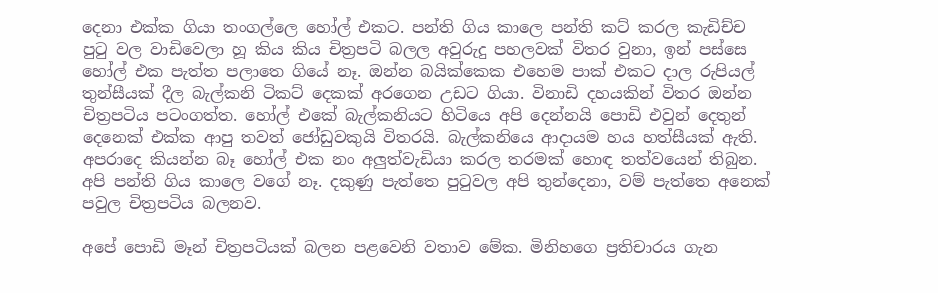දෙනා එක්ක ගියා තංගල්ලෙ හෝල් එකට. පන්ති ගිය කාලෙ පන්ති කට් කරල කැඩිච්ච පුටු වල වාඩිවෙලා හූ කිය කිය චිත්‍රපටි බලල අවුරුදු පහලවක් විතර වුනා, ඉන් පස්සෙ හෝල් එක පැත්ත පලාතෙ ගියේ නෑ. ඔන්න බයික්කෙක එහෙම පාක් එකට දාල රුපියල් තුන්සීයක් දීල බැල්කනි ටිකට් දෙකක් අරගෙන උඩට ගියා. විනාඩි දහයකින් විතර ඔන්න චිත්‍රපටිය පටංගත්ත. හෝල් එකේ බැල්කනියට හිටියෙ අපි දෙන්නයි පොඩි එවුන් දෙතුන් දෙනෙක් එක්ක ආපු තවත් ජෝඩුවකුයි විතරයි. බැල්කනියෙ ආදායම හය හත්සීයක් ඇති. අපරාදෙ කියන්න බෑ ‍හෝල් එක නං අලුත්වැඩියා කරල තරමක් හොඳ තත්වයෙන් තිබුන. අපි පන්ති ගිය කාලෙ වගේ නෑ. දකුණු පැත්තෙ පුටුවල අපි තුන්දෙනා, වම් පැත්තෙ අනෙක් පවුල චිත්‍රපටිය බලනව.

අපේ පොඩි මෑන් චිත්‍රපටියක් බලන පළවෙනි වතාව මේක. මිනිහගෙ ප්‍රතිචාරය ගැන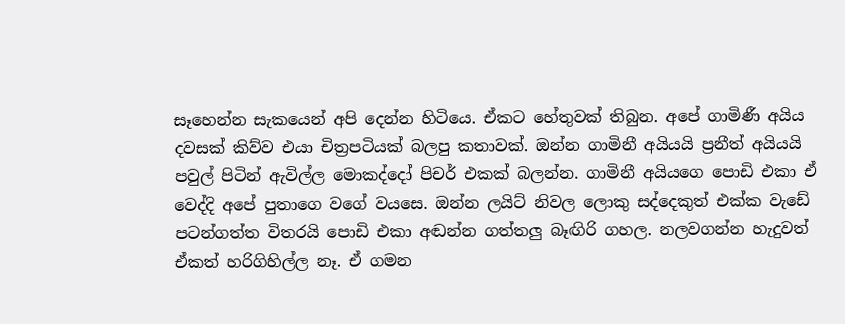සෑහෙන්න සැකයෙන් අපි දෙන්න හිටියෙ. ඒකට හේතුවක් තිබුන. අපේ ගාමිණී අයිය දවසක් කිව්ව එයා චිත්‍රපටියක් බලපු කතාවක්. ඔන්න ගාමිනී අයියයි ප්‍රනීත් අයියයි පවුල් පිටින් ඇවිල්ල මොකද්දෝ පිචර් එකක් බලන්න. ගාමිනී අයියගෙ පොඩි එකා ඒ වෙද්දි අපේ පුතාගෙ වගේ වයසෙ. ඔන්න ලයිට් නිවල ලොකු සද්දෙකුත් එක්ක වැඩේ පටන්ගත්ත විතරයි පොඩි එකා අඬන්න ගත්තලු බෑඟිරි ගහල. නලවගන්න හැදුවත් ඒකත් හරිගිහිල්ල නෑ. ඒ ගමන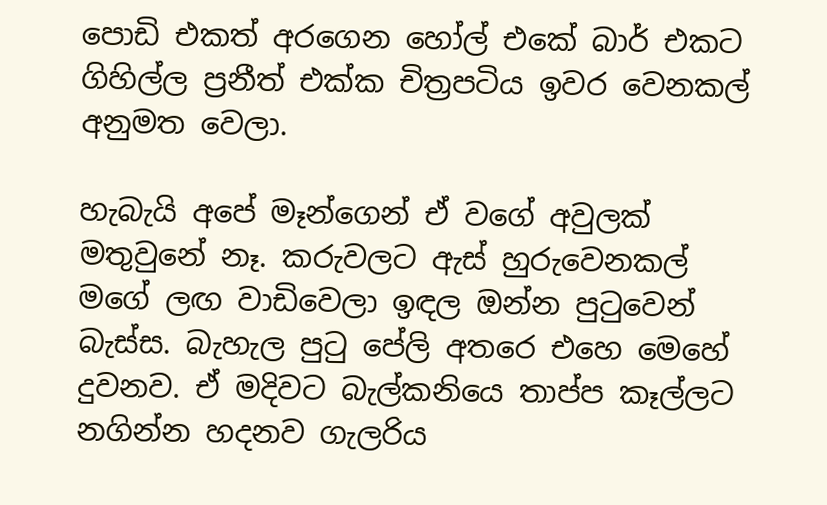පොඩි එකත් අරගෙන හෝල් එකේ බාර් එකට ගිහිල්ල ප්‍රනීත් එක්ක චිත්‍රපටිය ඉවර වෙනකල් අනුමත වෙලා.

හැබැයි අපේ මෑන්ගෙන් ඒ වගේ අවුලක් මතුවුනේ නෑ. කරුවලට ඇස් හුරුවෙනකල් මගේ ලඟ වාඩිවෙලා ඉඳල ඔන්න පුටුවෙන් බැස්ස. බැහැල පුටු පේලි අතරෙ එහෙ මෙහේ දුවනව. ඒ මදිවට බැල්කනියෙ තාප්ප කෑල්ලට නගින්න හදනව ගැලරිය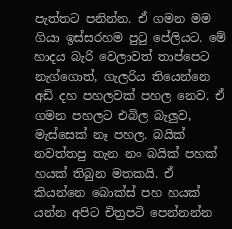පැත්තට පනින්න. ඒ ගමන මම ගියා ඉස්සරහම පුටු පේලියට. මේ හාදය බැරි වෙලාවත් තාප්පෙට නැග්ගොත්, ගැලරිය තියෙන්නෙ අඩි දහ පහලවක් පහල නෙව. ඒ ගමන පහලට එබිල බැලුව, මැස්සෙක් නෑ පහල. බයික් නවත්තපු තැන නං බයික් පහක් හයක් තිබුන මතකයි. ඒ කියන්නෙ බොක්ස් පහ හයක් යන්න අපිට චිත්‍රපටි පෙන්නන්න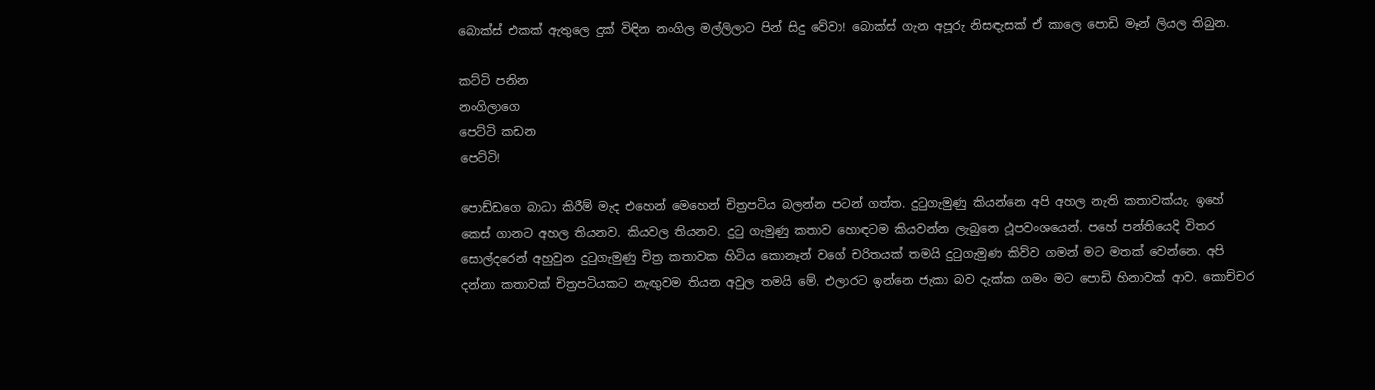බොක්ස් එකක් ඇතුලෙ දුක් විඳින නංගිල මල්ලිලාට පින් සිදු වේවා! බොක්ස් ගැන අපූරු නිසඳැසක් ඒ කාලෙ පොඩි මෑන් ලියල තිබුන.

කට්ටි පනින
නංගිලාගෙ
පෙට්ටි කඩන
පෙට්ටි!

පොඩ්ඩගෙ බාධා කිරීම් මැද එහෙන් මෙහෙන් චිත්‍රපටිය බලන්න පටන් ගත්ත. දුටුගැමුණු කියන්නෙ අපි අහල නැති කතාවක්යැ. ඉහේ කෙස් ගානට අහල තියනව. කියවල තියනව. දුටු ගැමුණු කතාව හොඳටම කියවන්න ලැබුනෙ ථූපවංශයෙන්. පහේ පන්තියෙදි විතර සොල්දරෙන් අහුවුන දුටුගැමුණු චිත්‍ර කතාවක හිටිය කොනෑන් වගේ චරිතයක් තමයි දුටුගැමුණ කිව්ව ගමන් මට මතක් වෙන්නෙ. අපි දන්නා කතාවක් චිත්‍රපටියකට නැඟුවම තියන අවුල තමයි මේ. එලාරට ඉන්නෙ ජැකා බව දැක්ක ගමං මට පොඩි හිනාවක් ආව. කොච්චර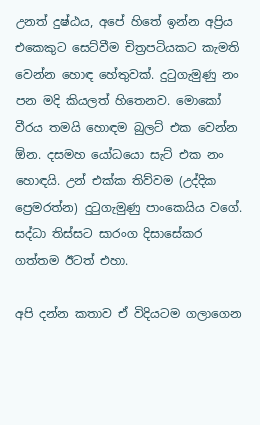උනත් දුෂ්ඨය, අපේ හිතේ ඉන්න අප්‍රිය එකෙකුට සෙට්වීම චිත්‍රපටියකට කැමති වෙන්න හොඳ හේතුවක්. දුටුගැමුණු නං පන මදි කියලත් හිතෙනව. මොකෝ වීරය තමයි හොඳම බුලට් එක වෙන්න ඕන. දසමහ යෝධයො සැට් එක නං හොඳයි. උන් එක්ක තිව්වම (උද්දික ප්‍රෙමරත්න) දුටුගැමුණු පාංකෙයිය වගේ. සද්ධා තිස්සට සාරංග දිසාසේකර ගත්තම ඊටත් එහා.

අපි දන්න කතාව ඒ විදියටම ගලාගෙන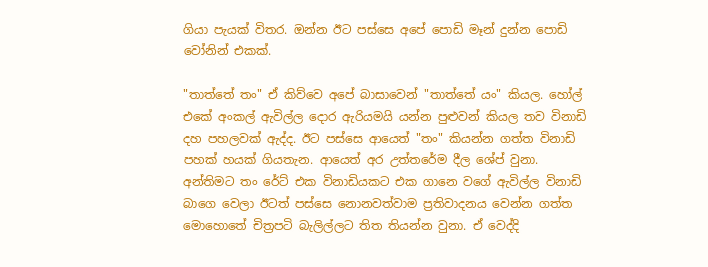ගියා පැයක් විතර. ඔන්න ඊට පස්සෙ අපේ පොඩි මෑන් දුන්න පොඩි වෝනින් එකක්.

"තාත්තේ තං" ඒ කිව්වෙ අපේ බාසාවෙන් "තාත්තේ යං" කියල. හෝල් එකේ අංකල් ඇවිල්ල දොර ඇරියමයි යන්න පුළුවන් කියල තව විනාඩි දහ පහලවක් ඇද්ද. ඊට පස්සෙ ආයෙත් "තං" කියන්න ගත්ත විනාඩි පහක් හයක් ගියතැන. ආයෙත් අර උත්තරේම දීල ශේප් වුනා. අන්තිමට තං රේ‍ට් එක විනාඩියකට එක ගානෙ වගේ ඇවිල්ල විනාඩි බාගෙ වෙලා ඊටත් පස්සෙ නොනවත්වාම ප්‍රතිවාදනය වෙන්න ගත්ත මොහොතේ චිත්‍රපටි බැලිල්ලට තිත තියන්න වුනා. ඒ වෙද්දි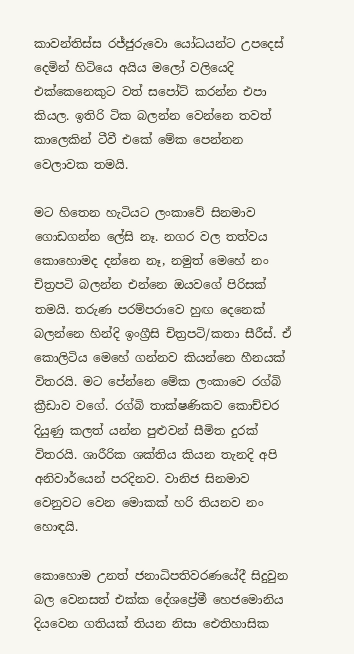කාවන්තිස්ස රජ්ජුරුවො යෝධයන්ට උපදෙස් දෙමින් හිටියෙ අයිය මලෝ වලියෙදි එක්කෙනෙකුට වත් සපෝට් කරන්න එපා කියල. ඉතිරි ටික බලන්න වෙන්නෙ තවත් කාලෙකින් ටීවී එකේ මේක පෙන්නන වෙලාවක තමයි.

මට හිතෙන හැටියට ලංකාවේ සිනමාව ගොඩගන්න ලේසි නෑ. නගර වල තත්වය කොහොමද දන්නෙ නෑ, නමුත් මෙහේ නං චිත්‍රපටි බලන්න එන්නෙ ඔයවගේ පිරිසක් තමයි. තරුණ පරම්පරාවෙ හුඟ දෙනෙක් බලන්නෙ හින්දි ඉංග්‍රීසි චිත්‍රපටි/කතා සීරීස්. ඒ කොලිටිය මෙහේ ගන්නව කියන්නෙ හීනයක් විතරයි. මට පේන්නෙ මේක ලංකාවෙ රග්බි ක්‍රීඩාව වගේ. රග්බි තාක්ෂණිකව කොච්චර දියුණු කලත් යන්න පුළුවන් සීමිත දුරක් විතරයි. ශාරීරික ශක්තිය කියන තැනදි අපි අනිවාර්යෙන් පරදිනව. වානිජ සිනමාව වෙනුවට වෙන මොකක් හරි තියනව නං හොඳයි.

කොහොම උනත් ජනාධිපතිවරණයේදී සිදුවුන බල වෙනසත් එක්ක දේශප්‍රේමී හෙජමොනිය දියවෙන ගතියක් තියන නිසා ඓතිහාසික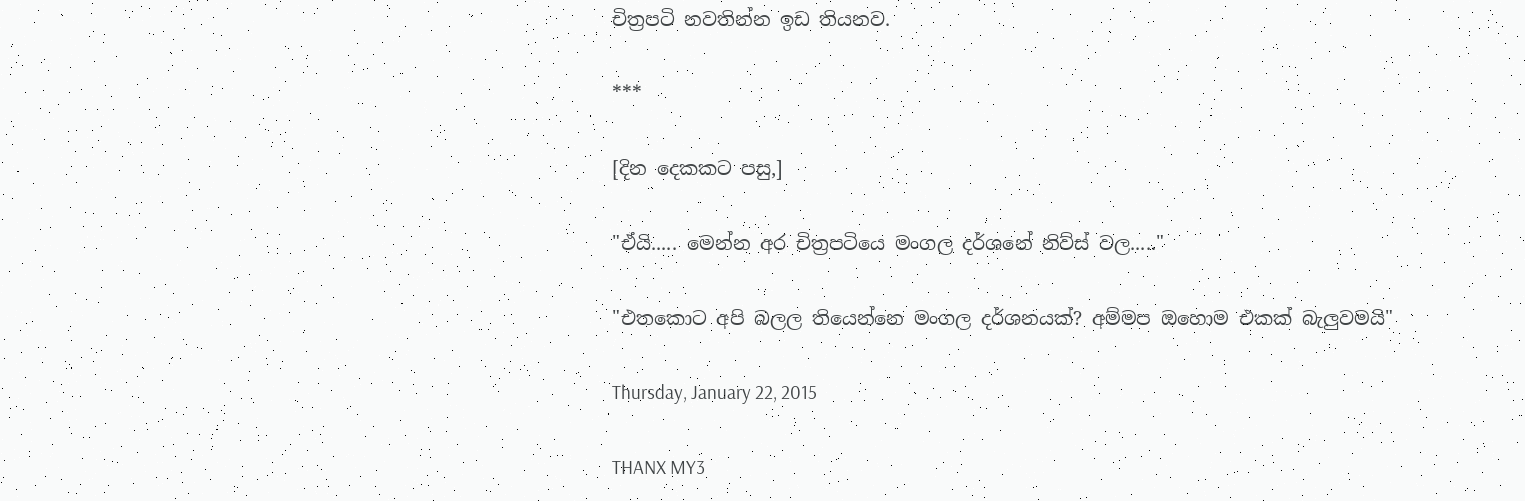චිත්‍රපටි නවතින්න ඉඩ තියනව.

***

[දින දෙකකට පසු,]

"ඒයි..... මෙන්න අර චිත්‍රපටියෙ මංගල දර්ශනේ නිව්ස් වල....."

"එතකොට අපි බලල තියෙන්නෙ මංගල දර්ශනයක්? අම්මප ඔහොම එකක් බැලුවමයි"

Thursday, January 22, 2015

THANX MY3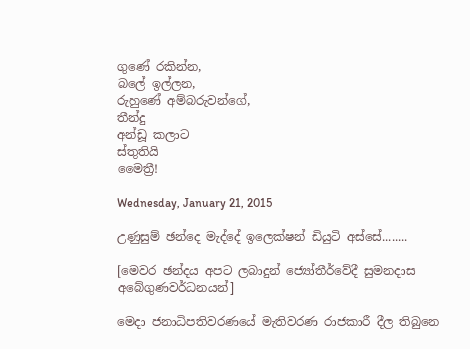ගුණේ රකින්න,
බලේ ඉල්ලන,
රුහුණේ අම්බරුවන්ගේ,
තීන්දු
අන්ඩූ කලාට
ස්තුතියි
මෛත්‍රී!

Wednesday, January 21, 2015

උණුසුම් ඡන්දෙ මැද්දේ ඉලෙක්ෂන් ඩියුටි අස්සේ........

[මෙවර ඡන්දය අපට ලබාදුන් ජ්‍යෝතීර්වේදී සුමනදාස අබේගුණවර්ධනයන්]

මෙදා ජනාධිපතිවරණයේ මැතිවරණ රාජකාරී දීල තිබුනෙ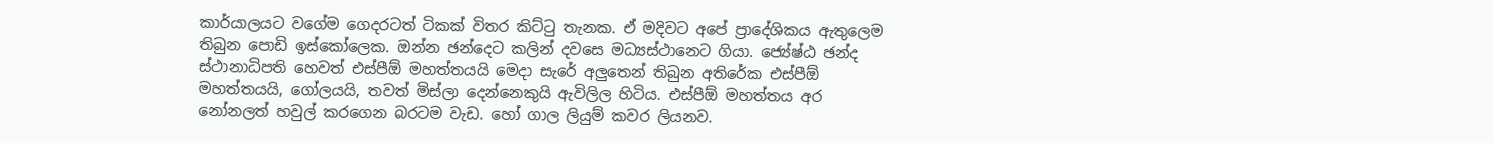කාර්යාලයට වගේම ගෙදරටත් ටිකක් විතර කිට්ටු තැනක. ඒ මදිවට අපේ ප්‍රාදේශිකය ඇතුලෙම තිබුන පොඩි ඉස්කෝලෙක. ඔන්න ඡන්දෙට කලින් දවසෙ මධ්‍යස්ථානෙට ගියා. ජ්‍යේෂ්ඨ ඡන්ද ස්ථානාධිපති හෙවත් එස්පීඕ මහත්තයයි මෙදා සැරේ අලුතෙන් තිබුන අතිරේක එස්පීඕ මහත්තයයි, ගෝලයයි, තවත් මිස්ලා දෙන්නෙකුයි ඇවිලිල හිටිය. එස්පීඕ මහත්තය අර නෝනලත් හවුල් කර‍ගෙන බරටම වැඩ. හෝ ගාල ලියුම් කවර ලියනව.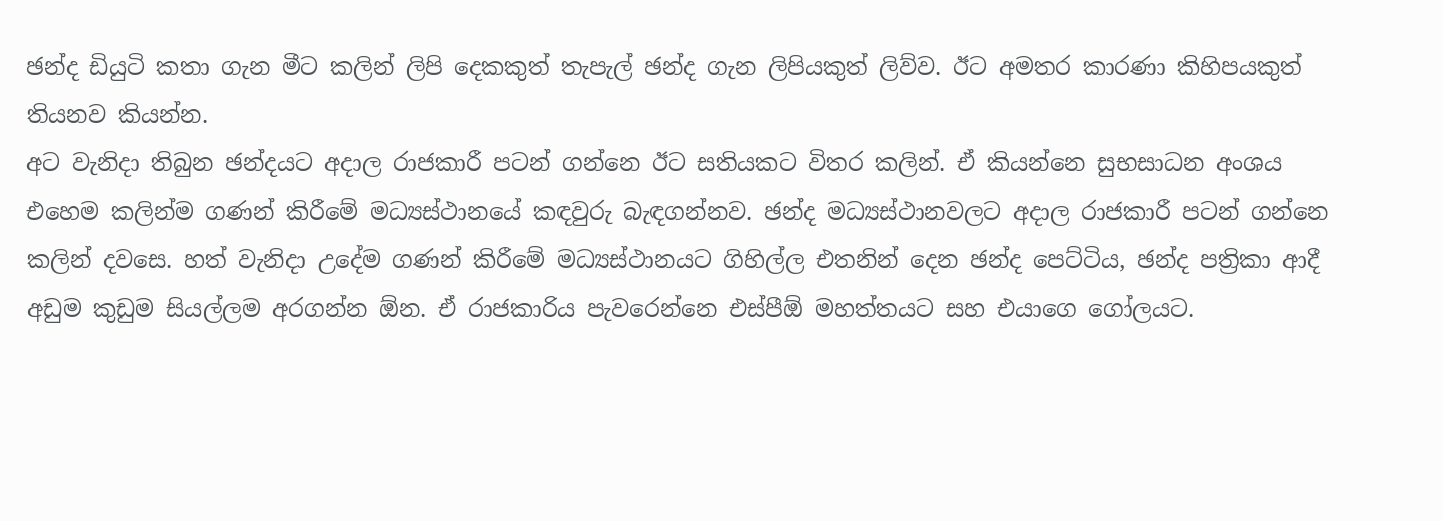ඡන්ද ඩියුටි කතා ගැන මීට කලින් ලිපි දෙකකුත් තැපැල් ඡන්ද ගැන ලිපියකුත් ලිව්ව. ඊට අමතර කාරණා කිහිපයකුත් තියනව කියන්න.
අට වැනිදා තිබුන ඡන්දයට අදාල රාජකාරී පටන් ගන්නෙ ඊට සතියකට විතර කලින්. ඒ කියන්නෙ සුභසාධන අංශය එහෙම කලින්ම ගණන් කිරීමේ මධ්‍යස්ථානයේ කඳවුරු බැඳගන්නව. ඡන්ද මධ්‍යස්ථානවලට අදාල රාජකාරී පටන් ගන්නෙ කලින් දවසෙ. හත් වැනිදා උදේම ගණන් කිරීමේ මධ්‍යස්ථානයට ගිහිල්ල එතනින් දෙන ඡන්ද පෙට්ටිය, ඡන්ද පත්‍රිකා ආදී අඩුම කුඩුම සියල්ලම අරගන්න ඕන. ඒ රාජකාරිය පැවරෙන්නෙ එස්පීඕ මහත්තයට සහ එයාගෙ ගෝලයට.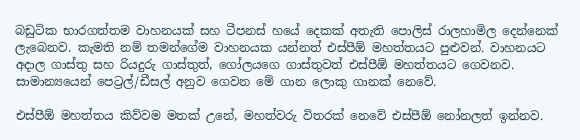බඩුටික භාරගත්තම වාහනයක් සහ ටීපනස් හයේ දෙකක් අතැති පොලිස් රාලහාමිල දෙන්නෙක් ලැබෙනව. කැමති නම් තමන්ගේම වාහනයක යන්නත් එස්පීඕ මහත්තයට පුළුවන්. වාහනයට අදාල ගාස්තු සහ රියදුරු ගාස්තුත්, ගෝලයගෙ ගාස්තුවත් එස්පීඕ මහත්තයට ගෙවනව. සාමාන්‍යයෙන් පෙට්‍රල්/ඩීසල් අනුව ගෙවන මේ ගාන ලොකු ගානක් නෙවේ.

එස්පීඕ මහත්තය කිව්වම මතක් උනේ, මහත්වරු විතරක් නෙවේ එස්පීඕ නෝනලත් ඉන්නව.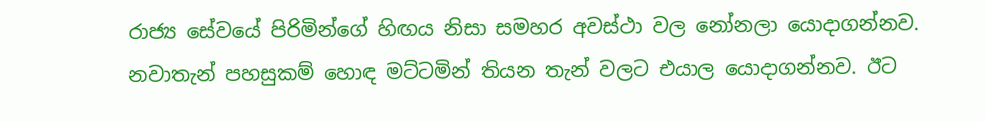රාජ්‍ය සේවයේ පිරිමින්ගේ හිඟය නිසා සමහර අවස්ථා වල නෝනලා යොදාගන්නව. නවාතැන් පහසුකම් හොඳ මට්ටමින් තියන තැන් වලට එයාල යොදාගන්නව. ඊට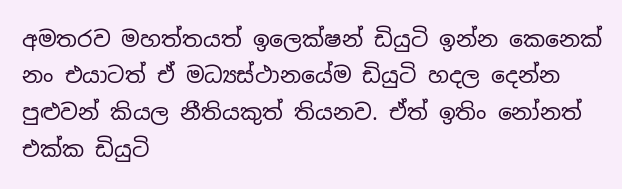අමතරව මහත්තයත් ඉලෙක්ෂන් ඩියුටි ඉන්න කෙනෙක් නං එයාටත් ඒ මධ්‍යස්ථානයේම ඩියුටි හදල දෙන්න පුළුවන් කියල නීතියකුත් තියනව. ඒත් ඉතිං නෝනත් එක්ක ඩියුටි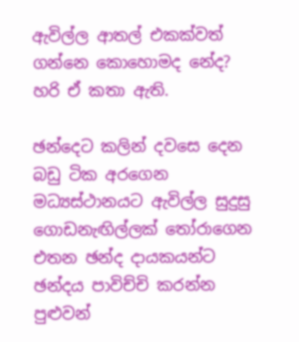ඇවිල්ල ආතල් එකක්වත් ගන්නෙ කොහොමද නේද? හරි ඒ කතා ඇති.

ඡන්දෙට කලින් දවසෙ දෙන බඩු ටික අරගෙන මධ්‍යස්ථානයට ඇවිල්ල සුදුසු ගොඩනැඟිල්ලක් තෝරාගෙන එතන ඡන්ද දායකයන්ට ඡන්දය පාවිච්චි කරන්න පුළුවන්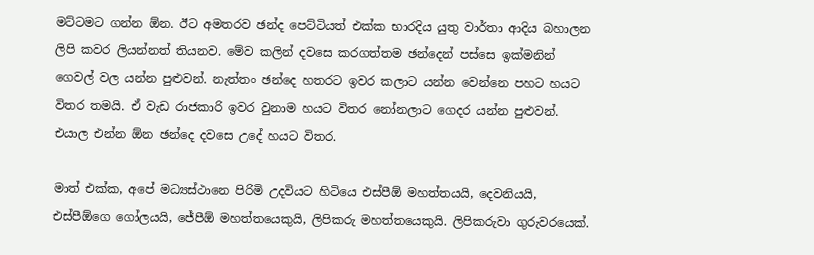මට්ටමට ගන්න ඕන. ඊට අමතරව ඡන්ද පෙට්ටියත් එක්ක භාරදිය යුතු වාර්තා ආදිය බහාලන ලිපි කවර ලියන්නත් තියනව. මේව කලින් දවසෙ කරගත්තම ඡන්දෙන් පස්සෙ ඉක්මනින් ගෙවල් වල යන්න පුළුවන්. නැත්තං ඡන්දෙ හතරට ඉවර කලාට යන්න වෙන්නෙ පහට හයට විතර තමයි. ඒ වැඩ රාජකාරි ඉවර වුනාම හයට විතර නෝනලාට ගෙදර යන්න පුළුවන්. එයාල එන්න ඕන ඡන්දෙ දවසෙ උදේ හයට විතර.

මාත් එක්ක, අපේ මධ්‍යස්ථානෙ පිරිමි උදවියට හිටියෙ එස්පීඕ මහත්තයයි, දෙවනියයි, එස්පීඕගෙ ගෝලයයි, ජේපීඕ මහත්තයෙකුයි, ලිපිකරු මහත්තයෙකුයි. ලිපිකරුවා ගුරුවරයෙක්.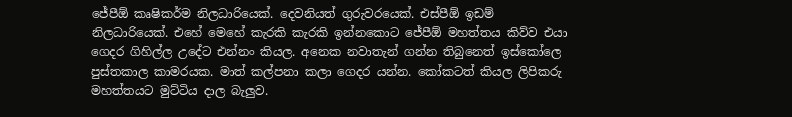ජේපීඕ කෘෂිකර්ම නිලධාරියෙක්. දෙවනියත් ගුරුවරයෙක්. එස්පීඕ ඉඩම් නිලධාරියෙක්. එහේ මෙහේ කැරකි කැරකි ඉන්නකොට ජේපීඕ මහත්තය කිව්ව එයා ගෙදර ගිහිල්ල උදේට එන්නං කියල. අනෙක නවාතැන් ගන්න තිබුනෙත් ඉස්කෝලෙ පුස්තකාල කාමරයක. මාත් කල්පනා කලා ගෙදර යන්න. කෝකටත් කියල ලිපිකරු මහත්තයට මුට්ටිය දාල බැලුව.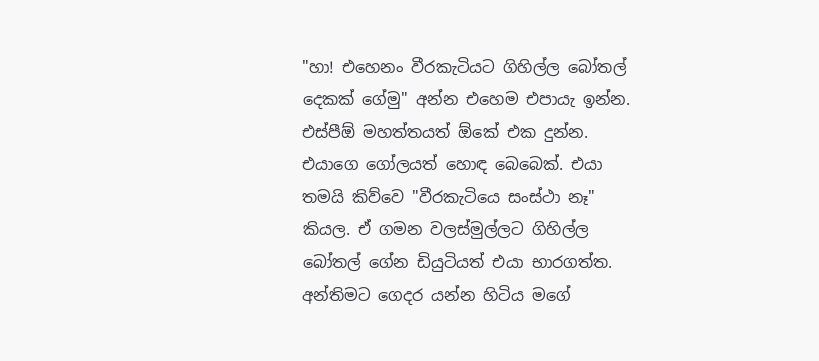"හා! එහෙනං වීරකැටියට ගිහිල්ල බෝතල් දෙකක් ගේමු" අන්න එහෙම එපායැ ඉන්න. එස්පීඕ මහත්තයත් ඕකේ එක දුන්න. එයාගෙ ගෝලයත් හොඳ බෙබෙක්. එයා තමයි කිව්වෙ "වීරකැටියෙ සංස්ථා නෑ" කියල. ඒ ගමන වලස්මුල්ලට ගිහිල්ල බෝතල් ‍ගේන ඩියුටියත් එයා භාරගත්ත. අන්තිමට ගෙදර යන්න හිටිය මගේ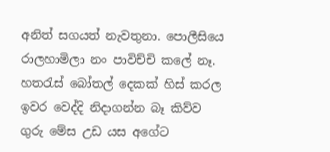අනිත් සගයත් නැවතුනා. පොලීසියෙ රාලහාමිලා නං පාවිච්චි කලේ නෑ. හතරැස් බෝතල් දෙකක් හිස් කරල ඉවර වෙද්දි නිදාගන්න බෑ කිව්ව ගුරු මේස උඩ යස අගේට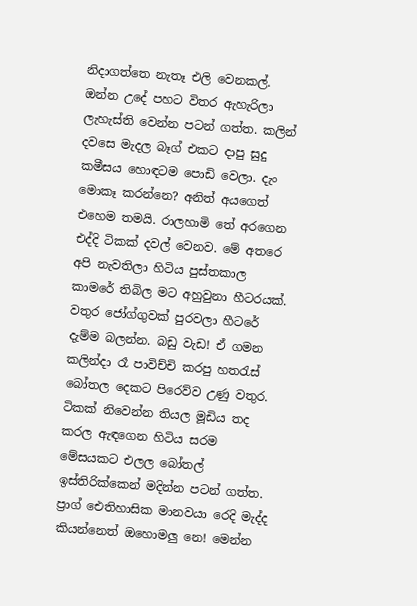නිදාගත්තෙ නැතෑ එලි වෙනකල්. ඔන්න උදේ පහට විතර ඇහැරිලා ලැහැස්ති වෙන්න පටන් ගත්ත. කලින් දවසෙ මැදල බෑග් එකට දාපු සුදු කමීසය හොඳටම පොඩි වෙලා. දැං මොකෑ කරන්නෙ? අනිත් අයගෙත් එහෙම තමයි. රාලහාමි තේ අරගෙන එද්දි ටිකක් දවල් වෙනව. මේ අතරෙ අපි නැවතිලා හිටිය පුස්තකාල කාමරේ තිබිල මට අහුවුනා හීටරයක්. වතුර ජෝග්ගුවක් පුරවලා හීටරේ දැම්ම බලන්න. බඩු වැඩ! ඒ ගමන කලින්දා රෑ පාවිච්චි කරපු හතරැස් බෝතල දෙකට පිරෙව්ව උණු වතුර. ටිකක් නිවෙන්න තියල මූඩිය තද කරල ඇඳගෙන හිටිය සරම මේසයකට එලල බෝතල් ඉස්තිරික්කෙන් මදින්න පටන් ගත්ත. ප්‍රාග් ඓතිහාසික මානවයා රෙදි මැද්ද කියන්නෙත් ඔහොමලු නෙ! මෙන්න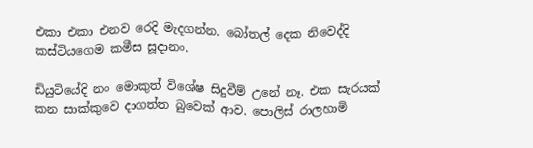එකා එකා එනව රෙදි මැදගන්න. බෝතල් දෙක නිවෙද්දි කස්ටියගෙම කමීස සූදානං.

ඩියුටියේදි නං මොකුත් විශේෂ සිදුවීම් උනේ නෑ. එක සැරයක් කන සාක්කුවෙ දාගත්ත බුවෙක් ආව. පොලිස් රාලහාමි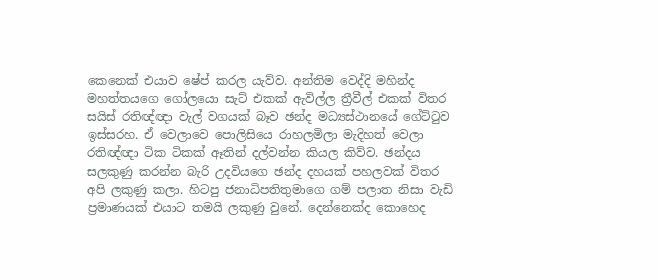කෙනෙක් එයාව ෂේප් කරල යැව්ව. අන්තිම වෙද්දි මහින්ද මහත්තයගෙ ගෝලයො සැට් එකක් ඇවිල්ල ත්‍රීවීල් එකක් විතර සයිස් රතිඥ්ඥා වැල් වගයක් බෑව ඡන්ද මධ්‍යස්ථානයේ ගේට්ටුව ඉස්සරහ. ඒ වෙලාවෙ පොලිසියෙ රාහලමිලා මැදිහත් වෙලා රතිඥ්ඥා ටික ටිකක් ඈතින් දල්වන්න කියල කිව්ව. ඡන්දය සලකුණු කරන්න බැරි උදවියගෙ ඡන්ද දහයක් පහලවක් විතර අපි ලකුණු කලා. හිටපු ජනාධිපතිතුමාගෙ ගම් පලාත නිසා වැඩි ප්‍රමාණයක් එයාට තමයි ලකුණු වුනේ. දෙන්නෙක්ද කොහෙද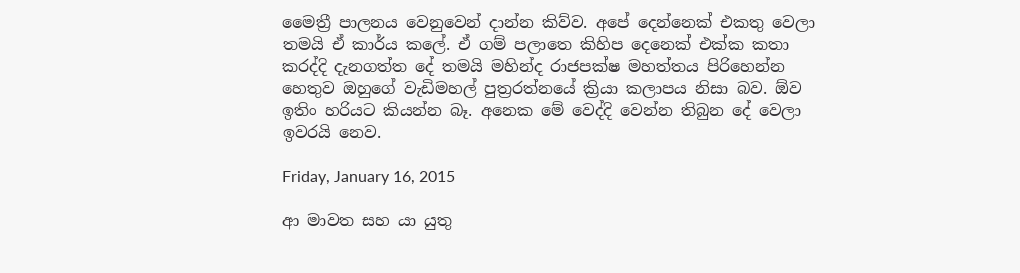මෛත්‍රී පාලනය වෙනුවෙන් දාන්න කිව්ව. අපේ දෙන්නෙක් එකතු වෙලා තමයි ඒ කාර්ය කලේ. ඒ ගම් පලාතෙ කිහිප දෙනෙක් එක්ක කතා කරද්දි දැනගත්ත දේ තමයි මහින්ද රාජපක්ෂ මහත්තය පිරිහෙන්න හෙතුව ඔහුගේ වැඩිමහල් පුත්‍රරත්නයේ ක්‍රියා කලාපය නිසා බව. ඕව ඉතිං හරියට කියන්න බෑ. අනෙක මේ වෙද්දි වෙන්න තිබුන දේ වෙලා ඉවරයි නෙව.

Friday, January 16, 2015

ආ මාවත සහ යා යුතු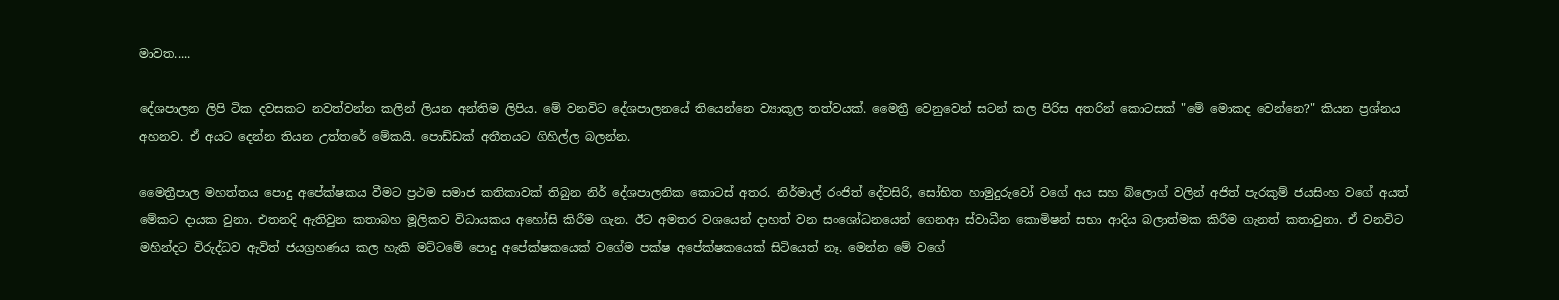මාවත.....

දේශපාලන ලිපි ටික දවසකට නවත්වන්න කලින් ලියන අන්තිම ලිපිය. මේ වනවිට දේශපාලනයේ තියෙන්නෙ ව්‍යාකූල තත්වයක්. මෛත්‍රී වෙනුවෙන් සටන් කල පිරිස අතරින් කොටසක් "මේ මොකද වෙන්නෙ?" කියන ප්‍රශ්නය අහනව. ඒ අයට දෙන්න තියන උත්තරේ මේකයි. පොඩ්ඩක් අතීතයට ගිහිල්ල බලන්න.

මෛත්‍රීපාල මහත්තය පොදු අපේක්ෂකය වීමට ප්‍රථම සමාජ කතිකාවක් තිබුන නිර් දේශපාලනික කොටස් අතර. නිර්මාල් රංජිත් දේවසිරි, සෝභිත හාමුදුරුවෝ වගේ අය සහ බ්ලොග් වලින් අජිත් පැරකුම් ජයසිංහ වගේ අයත් මේකට දායක වුනා. එතනදි ඇතිවුන කතාබහ මූලිකව විධායකය අහෝසි කිරීම ගැන. ඊට අමතර වශයෙන් දාහත් වන සංශෝධනයෙන් ගෙනආ ස්වාධීන කොමිෂන් සභා ආදිය බලාත්මක කිරීම ගැනත් කතාවුනා. ඒ වනවිට මහින්දට විරුද්ධව ඇවිත් ජයග්‍රහණය කල හැකි මට්ටමේ පොදු අපේක්ෂකයෙක් ‍වගේම පක්ෂ අපේක්ෂකයෙක් සිටියෙත් නෑ. මෙන්න මේ වගේ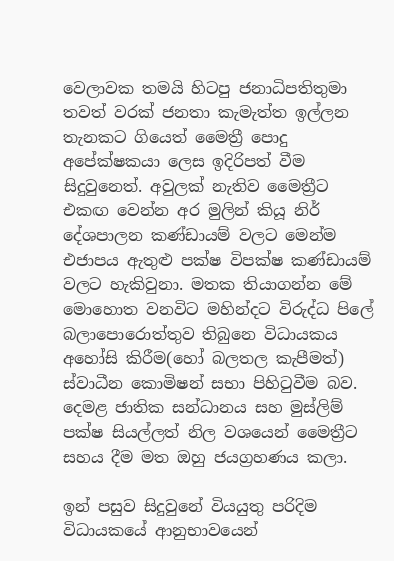වෙලාවක තමයි හිටපු ජනාධිපතිතුමා තවත් වරක් ජනතා කැමැත්ත ඉල්ලන තැනකට ගියෙත් මෛත්‍රී ‍පොදු අපේක්ෂකයා ලෙස ඉදිරිපත් වීම සිදුවුනෙත්. අවුලක් නැතිව මෛත්‍රීට එකඟ වෙන්න අර මුලින් කියූ නිර් දේශපාලන කණ්ඩායම් වලට මෙන්ම එජාපය ඇතුළු පක්ෂ විපක්ෂ කණ්ඩායම් වලට හැකිවුනා. මතක තියාගන්න මේ මොහොත වනවිට මහින්දට විරුද්ධ පිලේ බලාපොරොත්තුව තිබුනෙ විධායකය අහෝසි කිරීම(හෝ බලතල කැපීමත්) ස්වාධීන කොමිෂන් සභා පිහිටුවීම බව. දෙමළ ජාතික සන්ධානය සහ මුස්ලිම් පක්ෂ සියල්ලත් නිල වශයෙන් මෛත්‍රීට සහය දීම මත ඔහු ජයග්‍රහණය කලා.

ඉන් පසුව සිදුවුනේ වියයුතු පරිදිම විධායකයේ ආනුභාවයෙන්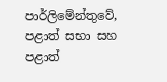පාර්ලිමේන්තුවේ, පළාත් සභා සහ පළාත්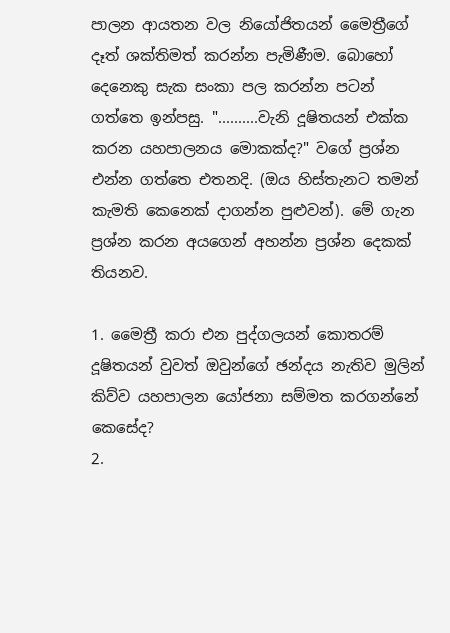පාලන ආයතන වල නියෝජිතයන් මෛත්‍රීගේ දෑත් ශක්තිමත් කරන්න පැමිණීම. බොහෝ දෙනෙකු සැක සංකා පල කරන්න පටන් ගත්තෙ ඉන්පසු. "..........වැනි දූෂිතයන් එක්ක කරන යහපාලනය මොකක්ද?" වගේ ප්‍රශ්න එන්න ගත්තෙ එතනදි. (ඔය හිස්තැනට තමන් කැමති කෙනෙක් දාගන්න පුළුවන්). මේ ගැන ප්‍රශ්න කරන අයගෙන් අහන්න ප්‍රශ්න දෙකක් තියනව.

1. මෛත්‍රී කරා එන පුද්ගලයන් කොතරම් දූෂිතයන් වුවත් ඔවුන්ගේ ඡන්දය නැතිව මුලින් කිව්ව යහපාලන යෝජනා සම්මත කරගන්නේ කෙසේද?
2.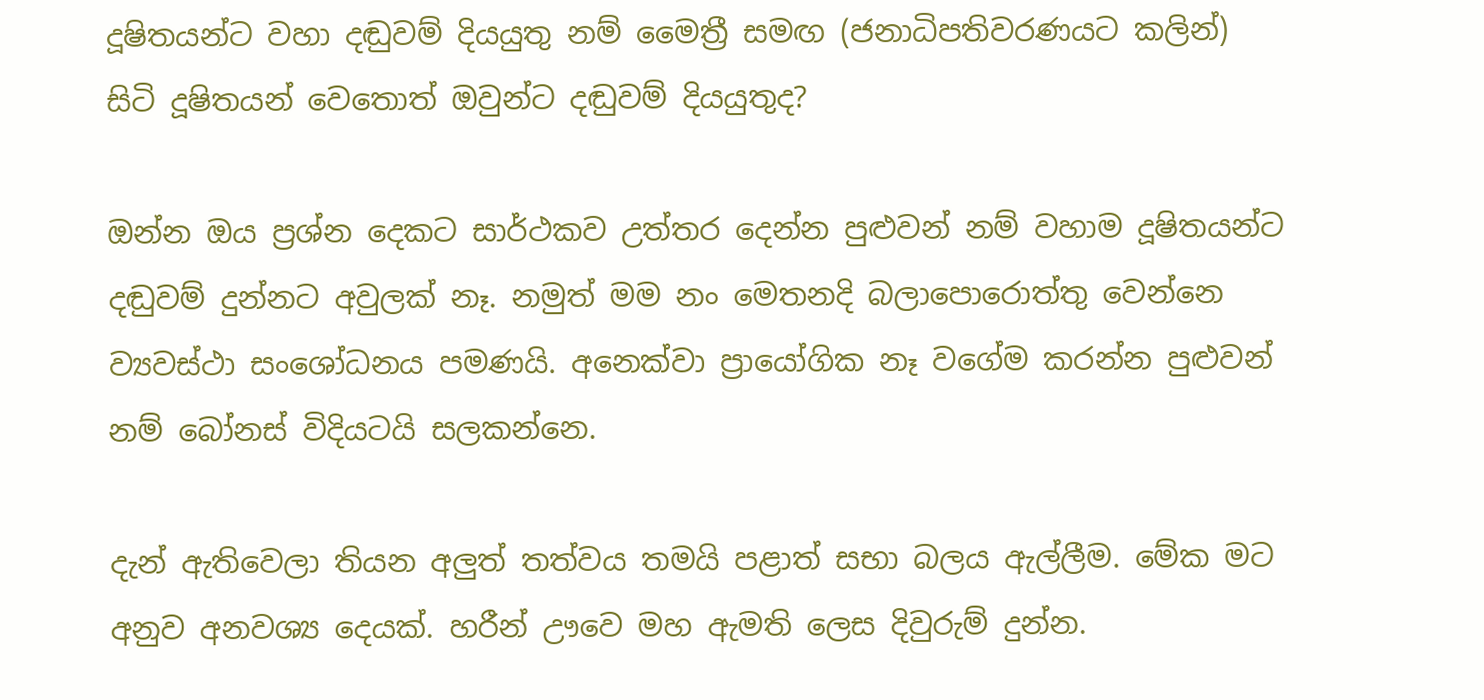දූෂිතයන්ට වහා දඬුවම් දියයුතු නම් මෛත්‍රී සමඟ (ජනාධිපතිවරණයට කලින්) සිටි දූෂිතයන් වෙතොත් ඔවුන්ට දඬුවම් දියයුතුද?

ඔන්න ඔය ප්‍රශ්න දෙකට සාර්ථකව උත්තර දෙන්න පුළුවන් නම් වහාම දූෂිතයන්ට දඬුවම් දුන්නට අවුලක් නෑ. නමුත් මම නං මෙතනදි බලාපොරොත්තු වෙන්නෙ ව්‍යවස්ථා සංශෝධනය පමණයි. අනෙක්වා ප්‍රායෝගික නෑ වගේම කරන්න පුළුවන් නම් බෝනස් විදියටයි සලකන්නෙ.

දැන් ඇතිවෙලා තියන අලුත් තත්වය තමයි පළාත් සභා බලය ඇල්ලීම. මේක මට අනුව අනවශ්‍ය දෙයක්. හරීන් ඌවෙ මහ ඇමති ලෙස දිවුරුම් දුන්න.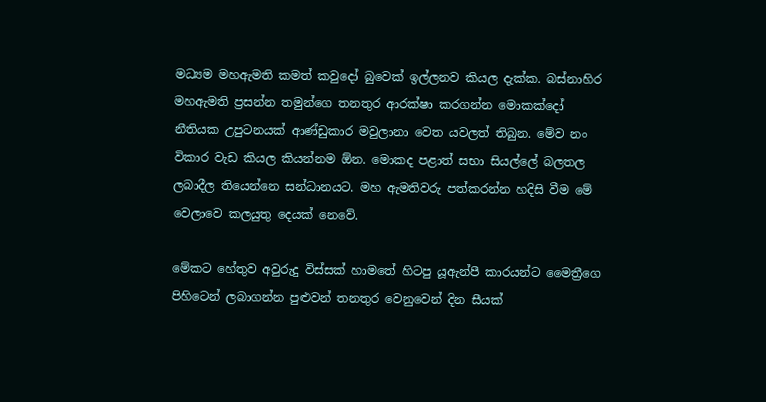මධ්‍යම මහඇමති කමත් කවුදෝ බුවෙක් ඉල්ලනව කියල දැක්ක. බස්නාහිර මහඇමති ප්‍රසන්න තමුන්ගෙ තනතුර ආරක්ෂා කරගන්න මොකක්දෝ නීතියක උපුටනයක් ආණ්ඩුකාර මවුලානා වෙත යවලත් තිබුන. මේව නං විකාර වැඩ කියල කියන්නම ඕන. මොකද පළාත් සභා සියල්ලේ බලතල ලබාදීල තියෙන්නෙ සන්ධානයට. මහ ඇමතිවරු පත්කරන්න හදිසි වීම මේ වෙලාවෙ කලයුතු දෙයක් නෙවේ.

මේකට හේතුව අවුරුදු විස්සක් හාමතේ හිටපු යූඇන්පී කාරයන්ට මෛත්‍රීගෙ පිහිටෙන් ලබාගන්න පුළුවන් තනතුර වෙනුවෙන් දින සීයක්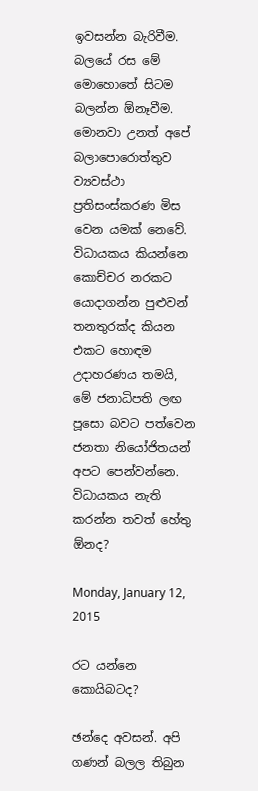ඉවසන්න බැරිවීම. බලයේ රස මේ මොහොතේ සිටම බලන්න ඕනෑවීම. මොනවා උනත් අපේ බලාපොරොත්තුව ව්‍යවස්ථා ප්‍රතිසංස්කරණ මිස වෙන යමක් නෙවේ. විධායකය කියන්නෙ කොච්චර නරකට යොදාගන්න පුළුවන් තනතුරක්ද කියන එකට හොඳම උදාහරණය තමයි, මේ ජනාධිපති ලඟ පූසො බවට පත්වෙන ජනතා නියෝජිතයන් අපට පෙන්වන්නෙ. විධායකය නැති කරන්න තවත් හේතු ඕනද?

Monday, January 12, 2015

රට යන්නෙ කොයිබටද?

ඡන්දෙ අවසන්. අපි ගණන් බලල තිබුන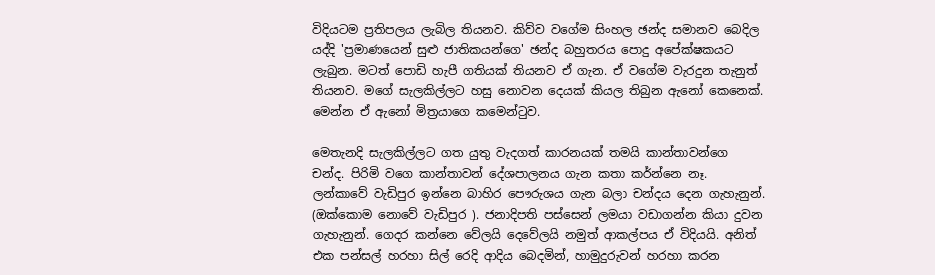විදියටම ප්‍රතිපලය ලැබිල තියනව. කිව්ව වගේම සිංහල ඡන්ද සමානව බෙදිල යද්දි 'ප්‍රමාණයෙන් සුළු ජාතිකයන්ගෙ' ඡන්ද බහුතරය පොදු අපේක්ෂකයට ලැබුන. මටත් පොඩි හැපී ගතියක් තියනව ඒ ගැන. ඒ වගේම වැරදුන තැනුත් තියනව. මගේ සැලකිල්ලට හසු නොවන දෙයක් කියල තිබුන ඇනෝ කෙනෙක්. මෙන්න ඒ ඇනෝ මිත්‍රයාගෙ කමෙන්ටුව.

මෙතැනදි සැලකිල්ලට ගත යුතු වැදගත් කාරනයක් තමයි කාන්තාවන්ගෙ චන්ද. පිරිමි වගෙ කාන්තාවන් දේශපාලනය ගැන කතා කර්න්නෙ නෑ. ලන්කාවේ වැඩිපුර ඉන්නෙ බාහිර පෞරුශය ගැන බලා චන්දය දෙන ගැහැනුන්. (ඔක්කොම නොවේ වැඩිපුර ). ජනාදිපති පස්සෙන් ලමයා වඩාගන්න කියා දුවන ගැහැනුන්. ගෙදර කන්නෙ වේලයි දෙවේලයි නමුත් ආකල්පය ඒ විදියයි. අනිත් එක පන්සල් හරහා සිල් රෙදි ආදිය බෙදමින්, හාමුදුරුවන් හරහා කරන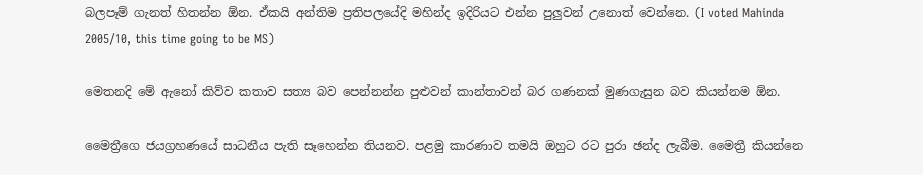බලපෑම් ගැනත් හිතන්න ඕන. ඒකයි අන්තිම ප්‍රතිපලයේදි මහින්ද ඉදිරියට එන්න පුලුවන් උනොත් වෙන්නෙ. (I voted Mahinda 2005/10, this time going to be MS)

මෙතනදි මේ ඇනෝ කිව්ව කතාව සත්‍ය බව පෙන්නන්න පුළුවන් කාන්තාවන් බර ගණනක් මුණගැසුන බව කියන්නම ඕන.

මෛත්‍රීගෙ ජයග්‍රහණයේ සාධනීය පැති සෑහෙන්න තියනව. පළමු කාරණාව තමයි ඔහුට රට පුරා ඡන්ද ලැබීම. මෛත්‍රී කියන්නෙ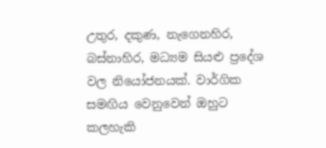උතුර, දකුණ, නැගෙනහිර, බස්නාහිර, මධ්‍යම සියළු ප්‍රදේශ වල නියෝජනයක්. වාර්ගික සමඟිය වෙනුවෙන් ඔහුට කලහැකි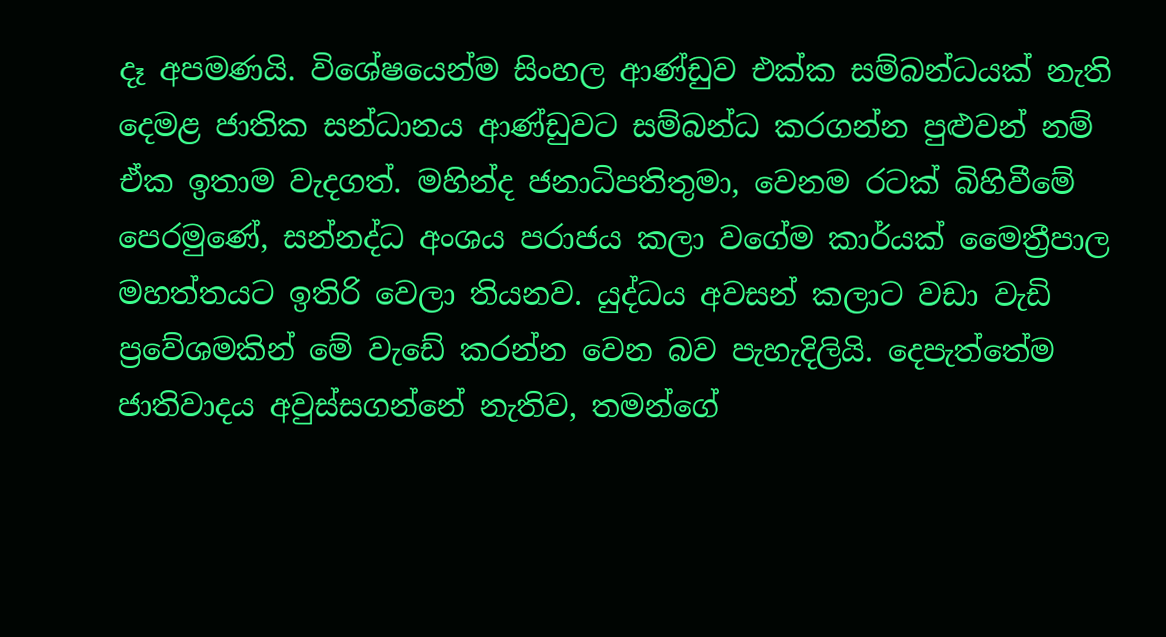දෑ අපමණයි. විශේෂයෙන්ම සිංහල ආණ්ඩුව එක්ක සම්බන්ධයක් නැති දෙමළ ජාතික සන්ධානය ආණ්ඩුවට සම්බන්ධ කරගන්න පුළුවන් නම් ඒක ඉතාම වැදගත්. මහින්ද ජනාධිපතිතුමා, වෙනම රටක් බිහිවීමේ පෙරමුණේ, සන්නද්ධ අංශය පරාජය කලා වගේම කාර්යක් මෛත්‍රීපාල මහත්තයට ඉතිරි වෙලා තියනව. යුද්ධය අවසන් කලාට වඩා වැඩි ප්‍රවේශමකින් මේ වැඩේ කරන්න වෙන බව පැහැදිලියි. දෙපැත්තේම ජාතිවාදය අවුස්සගන්නේ නැතිව, තමන්ගේ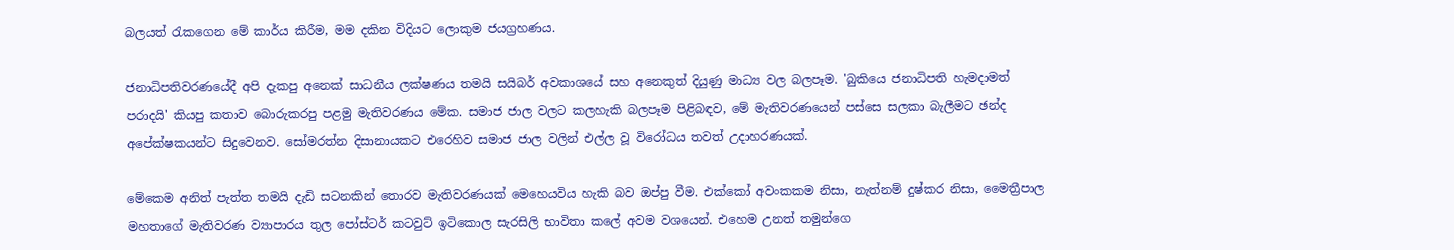බලයත් රැකගෙන මේ කාර්ය කිරීම, මම දකින විදියට ලොකුම ජයග්‍රහණය.

ජනාධිපතිවරණයේදී අපි දැකපු අනෙක් සාධනීය ලක්ෂණය තමයි සයිබර් අවකාශයේ සහ අනෙකුත් දියුණු මාධ්‍ය වල බලපෑම. 'බුකියෙ ජනාධිපති හැමදාමත් පරාදයි' කියපු කතාව බොරුකරපු පළමු මැතිවරණය මේක. සමාජ ජාල වලට කලහැකි බලපෑම පිළිබඳව, මේ මැතිවරණයෙන් පස්සෙ සලකා බැලීමට ඡන්ද අපේක්ෂකයන්ට සිදුවෙනව. සෝමරත්න දිසානායකට එරෙහිව සමාජ ජාල වලින් එල්ල වූ විරෝධය තවත් උදාහරණයක්.

මේකෙම අනිත් පැත්ත තමයි දැඩි සටනකින් තොරව මැතිවරණයක් මෙහෙයවිය හැකි බව ඔප්පු වීම. එක්කෝ අවංකකම නිසා, නැත්නම් දුෂ්කර නිසා, මෛත්‍රීපාල මහතාගේ මැතිවරණ ව්‍යාපාරය තුල පෝස්ටර් කටවුට් ඉටිකොල සැරසිලි භාවිතා කලේ අවම වශයෙන්. එහෙම උනත් තමුන්ගෙ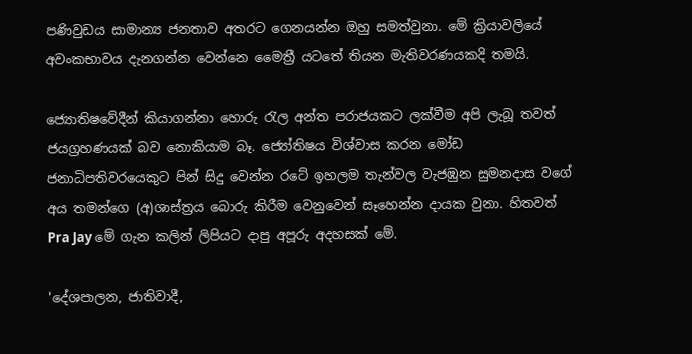පණිවුඩය සාමාන්‍ය ජනතාව අතර‍ට ගෙනයන්න ඔහු සමත්වුනා. මේ ක්‍රියාවලියේ අවංකභාවය දැනගන්න වෙන්නෙ මෛත්‍රී යටතේ තියන මැතිවරණයකදි තමයි.

ජ්‍යොතිෂවේදීන් කියාගන්නා හොරු රැල අන්ත පරාජයකට ලක්වීම අපි ලැබූ තවත් ජයග්‍රහණයක් බව නොකියාම බෑ. ජ්‍යෝතිෂය විශ්වාස කරන මෝඩ ජනාධිපතිවරයෙකුට පින් සිදු වෙන්න රටේ ඉහලම තැන්වල වැජඹුන සුමනදාස වගේ අය තමන්ගෙ (අ)ශාස්ත්‍රය ‍බොරු කිරීම වෙනුවෙන් සෑහෙන්න දායක වුනා. හිතවත් Pra Jay මේ ගැන කලින් ලිපියට දාපු අපූරු අදහසක් මේ.

'දේශපාලන, ජාතිවාදී,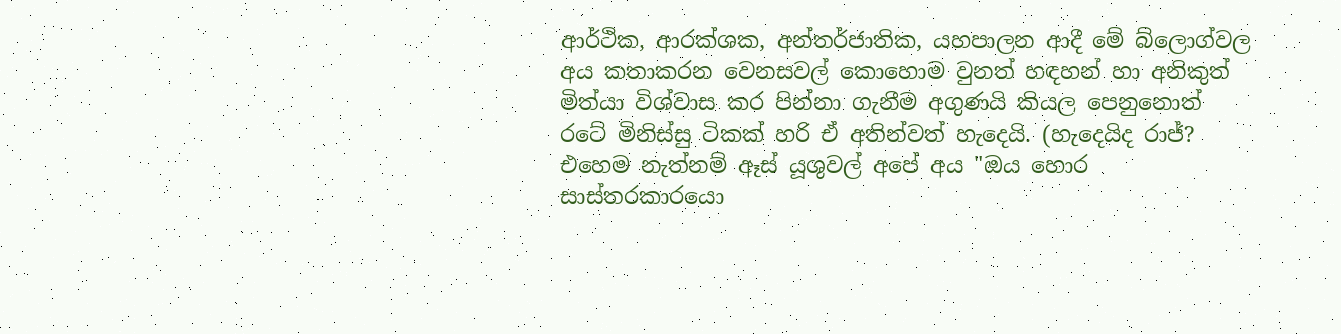ආර්ථික, ආරක්ශක, අන්තර්ජාතික, යහපාලන ආදී මේ බ්ලොග්වල අය කතාකරන වෙනසවල් කොහොම වුනත් හඳහන් හා අනිකුත් මිත්යා විශ්වාස කර පින්නා ගැනීම අගුණයි කියල පෙනුනොත් රටේ මිනිස්සු ටිකක් හරි ඒ අතින්වත් හැදෙයි. (හැදෙයිද රාජ්? එහෙම නැත්නම් ඈස් යූශුවල් අපේ අය "ඔය හොර සාස්තරකාරයො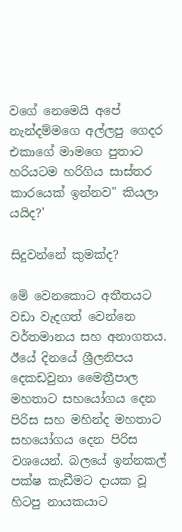වගේ නෙමෙයි අපේ නැන්දම්මගෙ අල්ලපු ගෙදර එකාගේ මාමගෙ පුතාට හරියටම හරිගිය සාස්තර කාරයෙක් ඉන්නව" කියලා යයිද?'

සිදුවන්නේ කුමක්ද?

මේ වෙනකොට අතීතයට වඩා වැදගත් වෙන්නෙ වර්තමානය සහ අනාගතය. ඊයේ දිනයේ ශ්‍රීලනිපය දෙකඩවුනා මෛත්‍රීපාල මහතාට සහයෝගය දෙන පිරිස සහ මහින්ද මහතාට සහයෝගය දෙන පිරිස වශයෙන්. බලයේ ඉන්නකල් පක්ෂ කැඩීමට දායක වූ හිටපු නායකයාට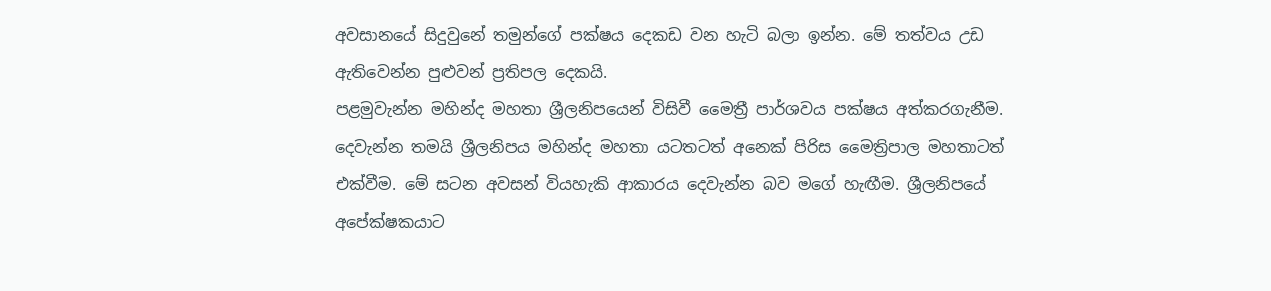අවසානයේ සිදුවුනේ තමුන්ගේ පක්ෂය දෙකඩ වන හැටි බලා ඉන්න. මේ තත්වය උඩ ඇතිවෙන්න පුළුවන් ප්‍රතිපල දෙකයි.
පළමුවැන්න මහින්ද මහතා ශ්‍රීලනිපයෙන් විසිවී මෛත්‍රී පාර්ශවය පක්ෂය අත්කරගැනීම. දෙවැන්න තමයි ශ්‍රීලනිපය මහින්ද මහතා යටතටත් අනෙක් පිරිස මෛත්‍රිපාල මහතාටත් එක්වීම. මේ සටන අවසන් වියහැකි ආකාරය දෙවැන්න බව මගේ හැඟීම. ශ්‍රීලනිපයේ අපේක්ෂකයාට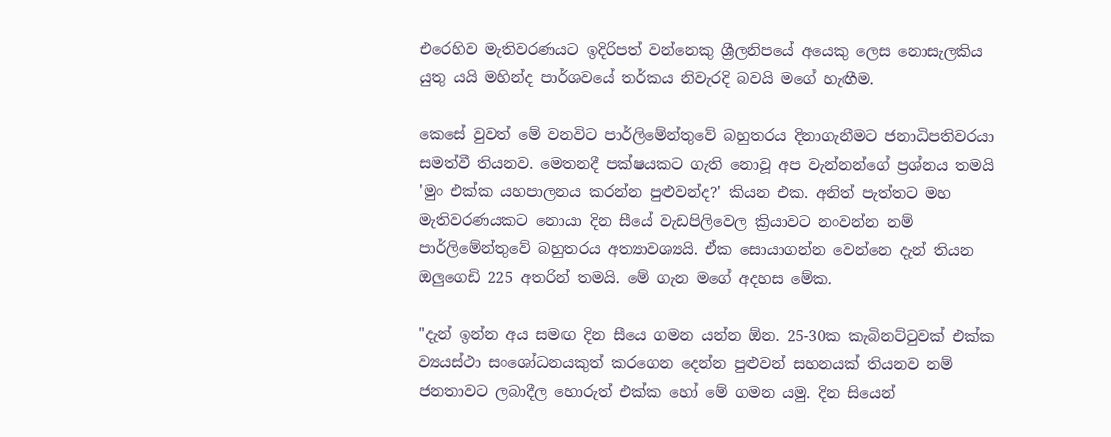එරෙහිව මැතිවරණයට ඉදිරිපත් වන්නෙකු ශ්‍රීලනිපයේ අයෙකු ලෙස නොසැලකිය යුතු යයි මහින්ද පාර්ශවයේ තර්කය නිවැරදි බවයි මගේ හැඟීම.

කෙසේ වුවත් මේ වනවිට පාර්ලිමේන්තුවේ බහුතරය දිනාගැනීමට ජනාධිපතිවරයා සමත්වී තියනව. මෙතනදී පක්ෂයකට ගැති නොවූ අප වැන්නන්ගේ ප්‍රශ්නය තමයි 'මුං එක්ක යහපාලනය කරන්න පුළුවන්ද?' කියන එක. අනිත් පැත්තට මහ මැතිවරණයකට නොයා දින සීයේ වැඩපිලිවෙල ක්‍රියාවට නංවන්න නම් පාර්ලිමේන්තුවේ බහුතරය අත්‍යාවශ්‍යයි. ඒක සොයාගන්න වෙන්නෙ දැන් තියන ඔලුගෙඩි 225 අතරින් තමයි. මේ ගැන මගේ අදහස මේක.

"දැන් ඉන්න අය සමඟ දින සීයෙ ගමන යන්න ඕන. 25-30ක කැබිනට්ටුවක් එක්ක ව්‍යයස්ථා සංශෝධනයකුත් කරගෙන දෙන්න පුළුවන් සහනයක් තියනව නම් ජනතාවට ලබාදීල හොරුත් එක්ක හෝ මේ ගමන යමු. දින සියෙන්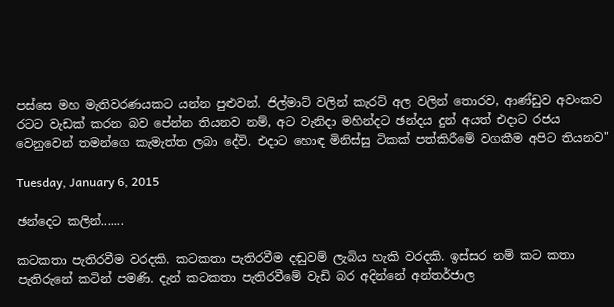පස්සෙ මහ මැතිවරණයකට යන්න පුළුවන්. ජිල්මාට් වලින් කැරට් අල වලින් තොරව, ආණ්ඩුව අවංකව රටට වැඩක් කරන බව පේන්න තියනව නම්, අට වැනිදා මහින්දට ඡන්දය දුන් අයත් එදාට රජය වෙනුවෙන් තමන්ගෙ කැමැත්ත ලබා දේවි. එදාට හොඳ මිනිස්සු ටිකක් පත්කිරීමේ වගකීම අපිට තියනව"

Tuesday, January 6, 2015

ඡන්දෙට කලින්.......

කටකතා පැතිරවීම වරදකි. කටකතා පැතිරවීම දඬුවම් ලැබිය හැකි වරදකි. ඉස්සර නම් කට කතා පැතිරුනේ කටින් පමණි. දැන් කටකතා පැතිරවීමේ වැඩි බර අදින්නේ අන්තර්ජාල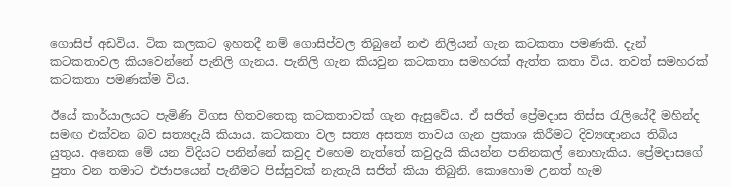ගොසිප් අඩවිය. ටික කලකට ඉහතදී නම් ගොසිප්වල තිබුනේ නළු නිලියන් ගැන කටකතා පමණකි. දැන් කටකතාවල කියවෙන්නේ පැනිලි ගැනය. පැනිලි ගැන කියවුන කටකතා සමහරක් ඇත්ත කතා විය. තවත් සමහරක් කටකතා පමණක්ම විය.

ඊයේ කාර්යාලයට පැමිණි විගස හිතවතෙකු කටකතාවක් ගැන ඇසුවේය. ඒ සජිත් ප්‍රේමදාස තිස්ස රැලියේදී මහින්ද සමඟ එක්වන බව සත්‍යදැයි කියාය. කටකතා වල සත්‍ය අසත්‍ය තාවය ගැන ප්‍රකාශ කිරීමට දිව්‍යඥානය තිබිය යුතුය. අනෙක මේ යන විදියට පනින්නේ කවුද එහෙම නැත්තේ කවුදැයි කියන්න පනිනකල් නොහැකිය. ප්‍රේමදාසගේ පුතා වන තමාට එජාපයෙන් පැනීමට පිස්සුවක් නැතැයි සජිත් කියා තිබුනි. කොහොම උනත් හැම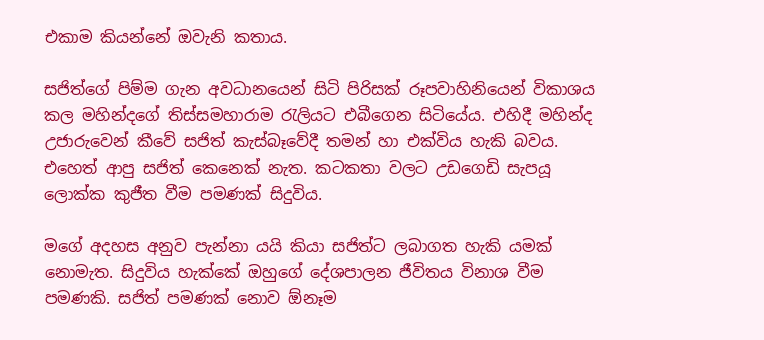එකාම කියන්නේ ඔවැනි කතාය.

සජිත්ගේ පිම්ම ගැන අවධානයෙන් සිටි පිරිසක් රූපවාහිනියෙන් විකාශය කල මහින්දගේ තිස්සමහාරාම රැලියට එබීගෙන සිටියේය. එහිදී මහින්ද උජාරුවෙන් කීවේ සජිත් කැස්බෑවේදී තමන් හා එක්විය හැකි බවය. එහෙත් ආපු සජිත් කෙනෙක් නැත. කටකතා වලට උඩගෙඩි සැපයූ ලොක්ක කුජීත වීම පමණක් සිදුවිය.

මගේ අදහස අනුව පැන්නා යයි කියා සජිත්ට ලබාගත හැකි යමක් නොමැත. සිදුවිය හැක්කේ ඔහුගේ දේශපාලන ජීවිතය විනාශ වීම පමණකි. සජිත් පමණක් නොව ඕනෑම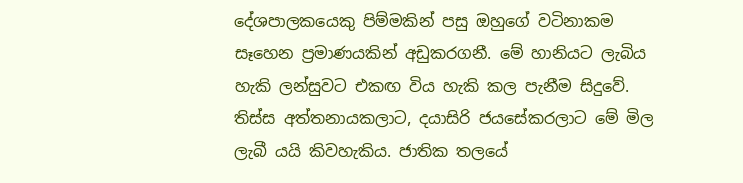දේශපාලකයෙකු පිම්මකින් පසු ඔහුගේ වටිනාකම සෑහෙන ප්‍රමාණයකින් අඩුකරගනී. මේ හානියට ලැබිය හැකි ලන්සුවට එකඟ විය හැකි කල පැනීම සිදුවේ. තිස්ස අත්තනායකලාට, දයාසිරි ජයසේකරලාට මේ මිල ලැබී යයි කිවහැකිය. ජාතික තලයේ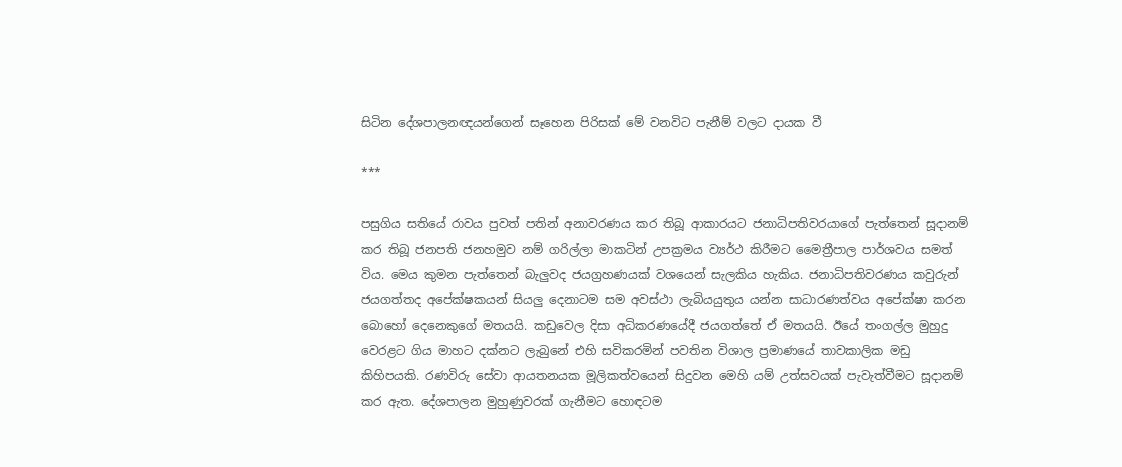සිටින දේශපාලනඥයන්ගෙන් සෑහෙන පිරිසක් මේ වනවිට පැනීම් වලට දායක වී

***

පසුගිය සතියේ රාවය පුවත් පතින් අනාවරණය කර තිබූ ආකාරයට ජනාධිපතිවරයාගේ පැත්තෙන් සූදානම් කර තිබූ ජනපති ජනහමුව නම් ගරිල්ලා මාකටින් උපක්‍රමය ව්‍යර්ථ කිරීමට මෛත්‍රීපාල පාර්ශවය සමත් විය. මෙය කුමන පැත්තෙන් බැලුවද ජයග්‍රහණයක් වශයෙන් සැලකිය හැකිය. ජනාධිපතිවරණය කවුරුන් ජයගත්තද අපේක්ෂකයන් සියලු දෙනාටම සම අවස්ථා ලැබියයුතුය යන්න සාධාරණත්වය අපේක්ෂා කරන බොහෝ දෙනෙකුගේ මතයයි. කඩුවෙල දිසා අධිකරණයේදී ජයගත්තේ ඒ මතයයි. ඊයේ තංගල්ල මුහුදු වෙරළට ගිය මාහට දක්නට ලැබුනේ එහි සවිකරමින් පවතින විශාල ප්‍රමාණයේ තාවකාලික මඩු කිහිපයකි. රණවිරු සේවා ආයතනයක මූලිකත්වයෙන් සිදුවන මෙහි යම් උත්සවයක් පැවැත්වීමට සූදානම් කර ඇත. දේශපාලන මුහුණුවරක් ගැනීමට හොඳටම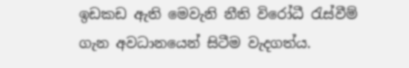ඉඩකඩ ඇති මෙවැනි නීති විරෝධී රැස්වීම් ගැන අවධානයෙන් සිටීම වැදගත්ය.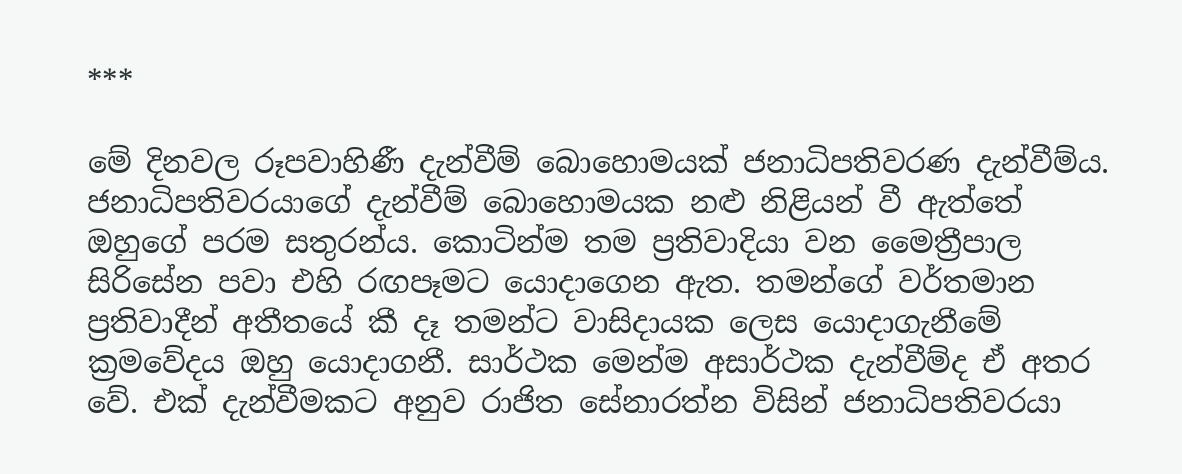***

මේ දිනවල රූපවාහිණී දැන්වීම් බොහොමයක් ජනාධිපතිවරණ දැන්වීම්ය. ජනාධිපතිවරයාගේ දැන්වීම් බොහොමයක නළු නිළියන් වී ඇත්තේ ඔහුගේ පරම සතුරන්ය. කොටින්ම තම ප්‍රතිවාදියා වන මෛත්‍රීපාල සිරිසේන පවා එහි රඟපෑමට යොදාගෙන ඇත. තමන්ගේ වර්තමාන ප්‍රතිවාදීන් අතීතයේ කී දෑ තමන්ට වාසිදායක ලෙස යොදාගැනීමේ ක්‍රමවේදය ඔහු යොදාගනී. සාර්ථක මෙන්ම අසාර්ථක දැන්වීම්ද ඒ අතර වේ. එක් දැන්වීමකට අනුව රාජිත සේනාරත්න විසින් ජනාධිපතිවරයා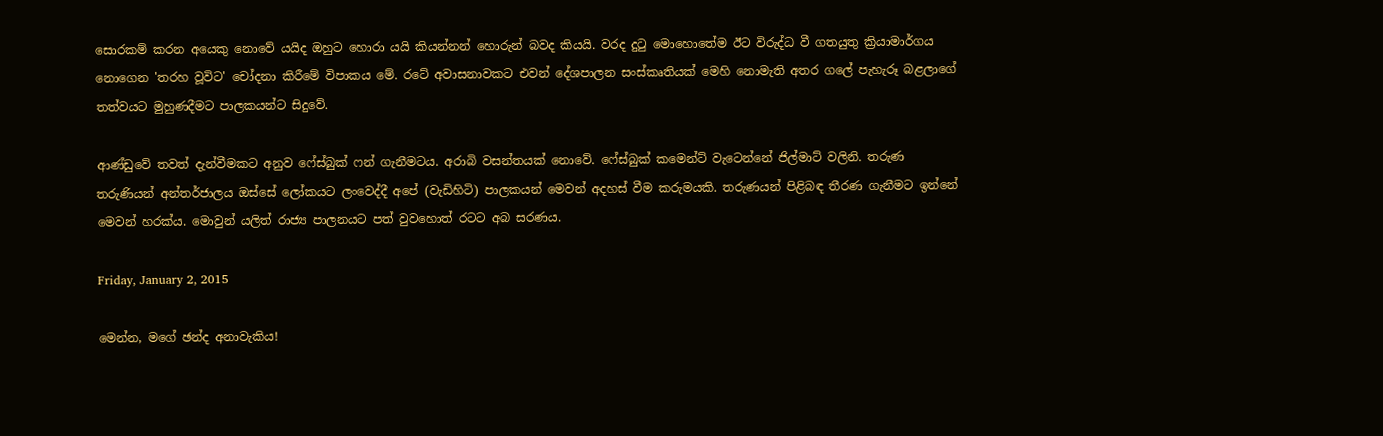සොරකම් කරන අයෙකු නොවේ යයිද ඔහුට හොරා යයි කියන්නන් හොරුන් බවද කියයි. වරද දුටු මොහොතේම ඊට විරුද්ධ වී ගතයුතු ක්‍රියාමාර්ගය නොගෙන 'තරහ වූවිට' චෝදනා කිරීමේ විපාකය මේ. රටේ අවාසනාවකට එවන් දේශපාලන සංස්කෘතියක් මෙහි නොමැති අතර ගලේ පැහැරූ බළලාගේ තත්වයට මුහුණදීමට පාලකයන්ට සිදුවේ.

ආණ්ඩුවේ තවත් දැන්වීමකට අනුව ෆේස්බුක් ෆන් ගැනීමටය. අරාබි වසන්තයක් නොවේ. ෆේස්බුක් කමෙන්ට් වැටෙන්නේ ජිල්මාට් වලිනි. තරුණ තරුණියන් අන්තර්ජාලය ඔස්සේ ලෝකයට ලංවෙද්දී අපේ (වැඩිහිටි) පාලකයන් මෙවන් අදහස් වීම කරුමයකි. තරුණයන් පිළිබඳ තීරණ ගැනීමට ඉන්නේ මෙවන් හරක්ය. මොවුන් යලිත් රාජ්‍ය පාලනයට පත් වුවහොත් රටට අබ සරණය.

Friday, January 2, 2015

මෙන්න, මගේ ඡන්ද අනාවැකිය!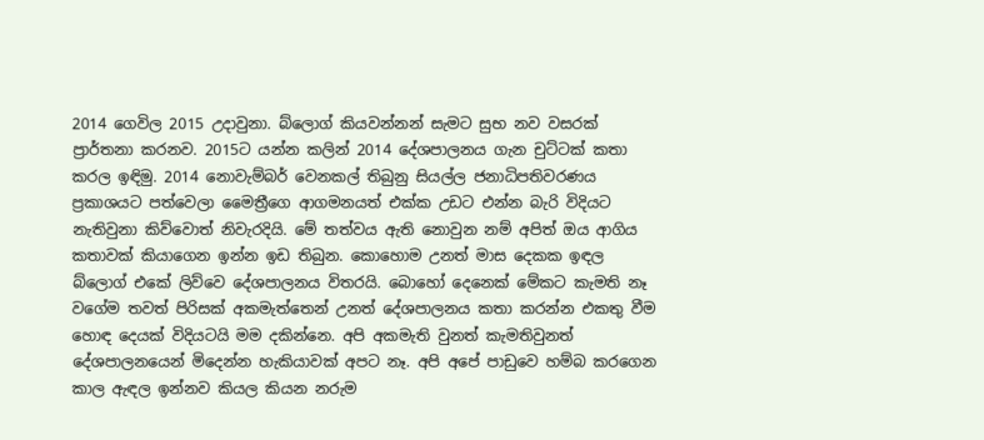2014 ගෙවිල 2015 උදාවුනා. බ්ලොග් කියවන්නන් සැමට සුභ නව වසරක් ප්‍රාර්තනා කරනව. 2015ට යන්න කලින් 2014 දේශපාලනය ගැන චුට්ටක් කතා කරල ඉඳිමු. 2014 නොවැම්බර් වෙනකල් තිබුනු සියල්ල ජනාධිපතිවරණය ප්‍රකාශයට පත්වෙලා මෛත්‍රීගෙ ආගමනයත් එක්ක උඩට එන්න බැරි විදියට නැතිවුනා කිව්වොත් නිවැරදියි. මේ තත්වය ඇති නොවුන නම් අපිත් ඔය ආගිය කතාවක් කියාගෙන ඉන්න ඉඩ තිබුන. කොහොම උනත් මාස දෙකක ඉඳල බ්ලොග් එකේ ලිව්වෙ දේශපාලනය විතරයි. බොහෝ දෙනෙක් මේකට කැමති නෑ වගේම තවත් පිරිසක් අකමැත්තෙන් උනත් දේශපාලනය කතා කරන්න එකතු වීම හොඳ දෙයක් විදියටයි මම දකින්නෙ. අපි අකමැති වුනත් කැමතිවුනත් දේශපාලනයෙන් මිදෙන්න හැකියාවක් අපට නෑ. අපි අපේ පාඩුවෙ හම්බ කරගෙන කාල ඇඳල ඉන්නව කියල කියන නරුම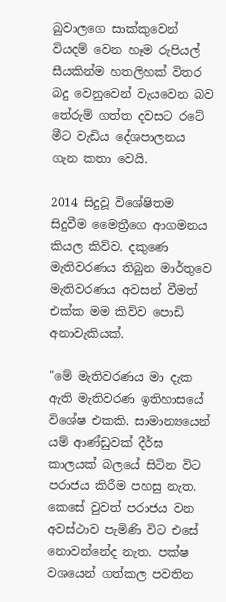බුවාලගෙ සාක්කුවෙන් වියදම් වෙන හෑම රුපියල් සීයකින්ම හතලිහක් විතර බදු වෙනුවෙන් වැයවෙන බව තේරුම් ගත්ත දවසට රටේ මීට වැඩිය දේශපාලනය ගැන කතා වෙයි.

2014 සිදුවූ විශේෂිතම සිදුවීම මෛත්‍රීගෙ ආගමනය කියල කිව්ව. දකුණෙ මැතිවරණය තිබුන මාර්තුවෙ මැතිවරණය අවසන් වීමත් එක්ක මම කිව්ව පොඩි අනාවැකියක්.

"මේ මැතිවරණය මා දැක ඇති මැතිවරණ ඉතිහාසයේ විශේෂ එකකි. සාමාන්‍යයෙන් යම් ආණ්ඩුවක් දීර්ඝ කාලයක් බලයේ සිටින විට පරාජය කිරීම පහසු නැත. කෙසේ වුවත් පරාජය වන අවස්ථ‍ාව පැමිණි විට එසේ නොවන්නේද නැත. පක්ෂ වශයෙන් ගත්කල පවතින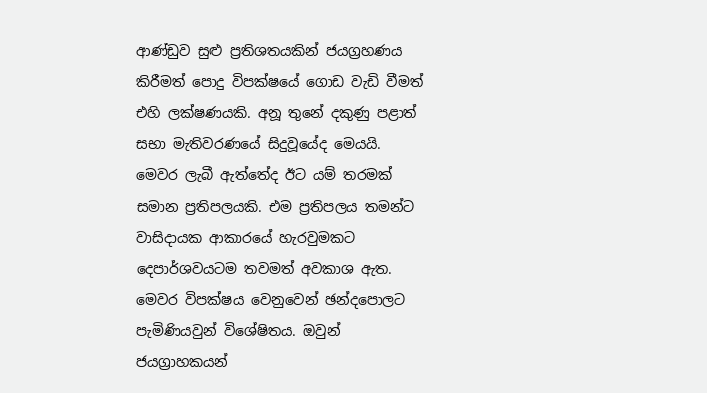ආණ්ඩුව සුළු ප්‍රතිශතයකින් ජයග්‍රහණය කිරීමත් පොදු විපක්ෂයේ ගොඩ වැඩි වීමත් එහි ලක්ෂණයකි. අනූ තුනේ දකුණු පළාත් සභා මැතිවරණයේ සිදුවූයේද මෙයයි. මෙවර ලැබී ඇත්තේද ඊට යම් තරමක් සමාන ප්‍රතිපලයකි. එම ප්‍රතිපලය තමන්ට වාසිදායක ආකාරයේ හැරවුමකට දෙපාර්ශවයටම තවමත් අවකාශ ඇත. මෙවර විපක්ෂය වෙනුවෙන් ඡන්දපොලට පැමිණියවුන් විශේෂිතය. ඔවුන් ජයග්‍රාහකයන්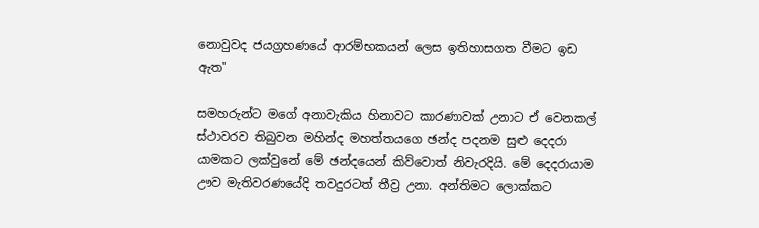නොවුවද ජයග්‍රහණයේ ආරම්භකයන් ලෙස ඉතිහාසගත වීමට ඉඩ ඇත"

සමහරුන්ට මගේ අනාවැකිය හිනාවට කාරණාවක් උනාට ඒ වෙනකල් ස්ථාවරව තිබුවන මහින්ද මහත්තයගෙ ඡන්ද පදනම සුළු දෙදරා යාමකට ලක්වුනේ මේ ඡන්දයෙන් කිව්වොත් නිවැරදියි. මේ දෙදරායාම ඌව මැතිවරණයේදි තවදුරටත් තීව්‍ර උනා. අන්තිමට ලොක්කට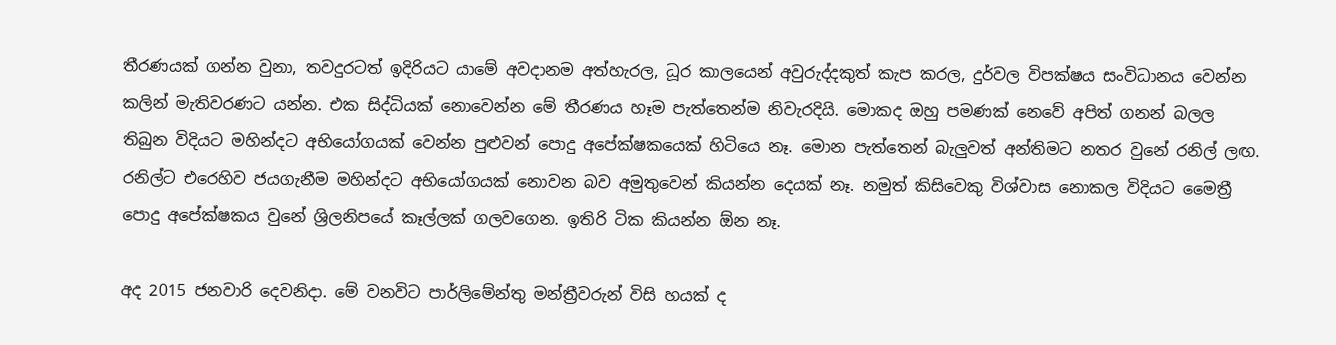තීරණයක් ගන්න වුනා, තවදුරටත් ඉදිරියට ය‍ාමේ අවදානම අත්හැරල, ධූර කාලයෙන් අවුරුද්දකුත් කැප කරල, දුර්වල විපක්ෂය සංවිධානය වෙන්න කලින් මැතිවරණට යන්න. එක සිද්ධියක් නොවෙන්න මේ තීරණය හෑම පැත්තෙන්ම නිවැරදියි. මොකද ඔහු පමණක් නෙවේ අපිත් ගනන් බලල තිබුන විදියට මහින්දට අභියෝගයක් වෙන්න පුළුවන් පොදු අපේක්ෂකයෙක් හිටියෙ නෑ. මොන පැත්තෙන් බැලුවත් අන්තිමට නතර වුනේ රනිල් ලඟ. රනිල්ට එරෙහිව ජයගැනීම මහින්දට අභියෝගයක් නොවන බව අමුතුවෙන් කියන්න දෙයක් නෑ. නමුත් කිසිවෙකු විශ්වාස නොකල විදියට මෛත්‍රී පොදු අපේක්ෂකය වුනේ ශ්‍රිලනිපයේ කෑල්ලක් ගලවගෙන. ඉතිරි ටික කියන්න ඕන නෑ.

අද 2015 ජනවාරි දෙවනිදා. මේ වනවිට පාර්ලිමේන්තු මන්ත්‍රීවරුන් විසි හයක් ද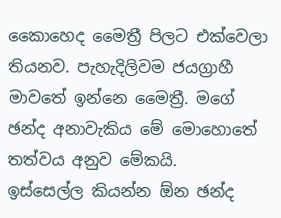කෛාහෙද මෛත්‍රී පිලට එක්වෙලා තියනව. පැහැදිලිවම ජයග්‍රාහී මාවතේ ඉන්නෙ මෛත්‍රී. මගේ ඡන්ද අනාවැකිය මේ මොහොතේ තත්වය අනුව මේකයි.
ඉස්සෙල්ල කියන්න ඕන ඡන්ද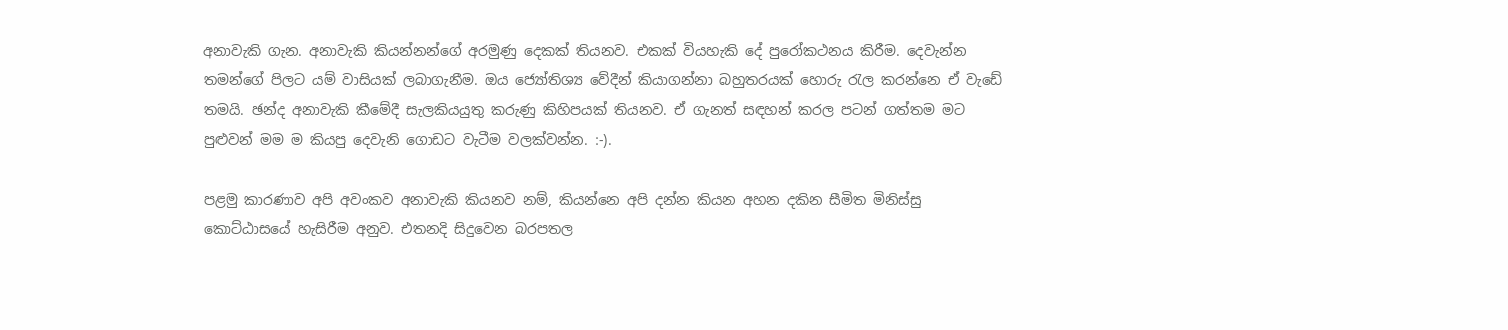අනාවැකි ගැන. අනාවැකි කියන්නන්ගේ අරමුණු දෙකක් තියනව. එකක් වියහැකි දේ පුරෝකථනය කිරීම. දෙවැන්න තමන්ගේ පිලට යම් වාසියක් ලබාගැනීම. ඔය ජ්‍යෝතිශ්‍ය වේදීන් කියාගන්නා බහුතරයක් හොරු රැල කරන්නෙ ඒ වැඩේ තමයි. ඡන්ද අනාවැකි කීමේදී සැලකියයුතු කරුණු කිහිපයක් තියනව. ඒ ගැනත් සඳහන් කරල පටන් ගත්තම මට පුළුවන් මම ම කියපු දෙවැනි ගොඩ‍ට වැටීම වලක්වන්න. :-).

පළමු කාරණාව අපි අවංකව අනාවැකි කියනව නම්, කියන්නෙ අපි දන්න කියන අහන දකින සීමිත මිනිස්සු කොට්ඨාසයේ හැසිරීම අනුව. එතනදි සිදුවෙන බරපතල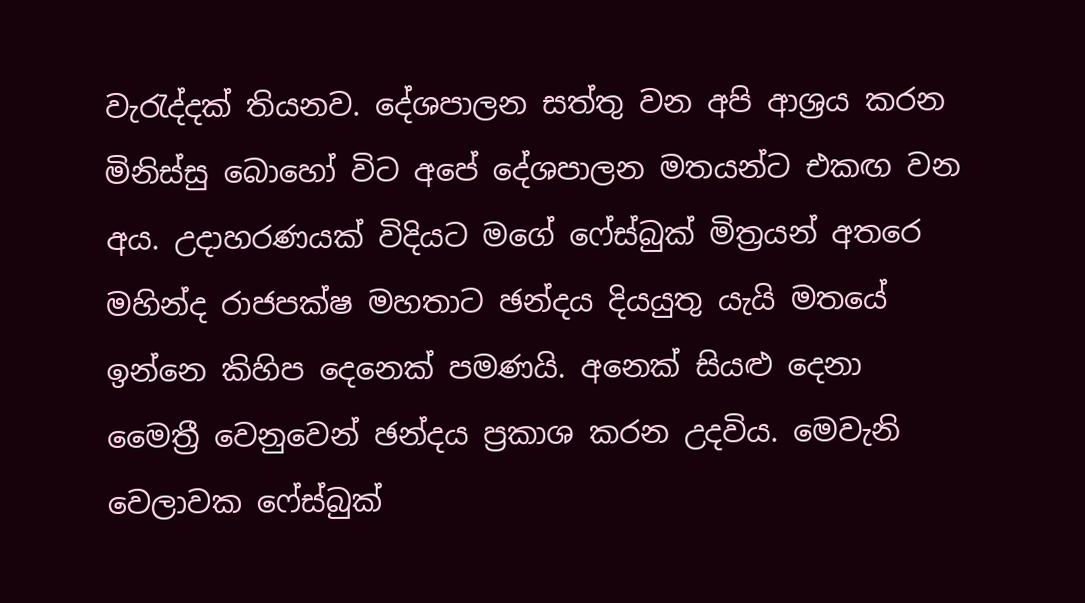වැරැද්දක් තියනව. දේශපාලන සත්තු වන අපි ආශ්‍රය කරන මිනිස්සු බොහෝ විට ‍අපේ දේශපාලන මතයන්ට එකඟ වන අය. උදාහරණයක් විදියට මගේ ෆේස්බුක් මිත්‍රයන් අතරෙ මහින්ද රාජපක්ෂ මහතාට ඡන්දය දියයුතු යැයි මතයේ ඉන්නෙ කිහිප දෙනෙක් පමණයි. අනෙක් සියළු දෙනා මෛත්‍රී වෙනුවෙන් ඡන්දය ප්‍රකාශ කරන උදවිය. මෙවැනි වෙලා‍වක ෆේස්බුක්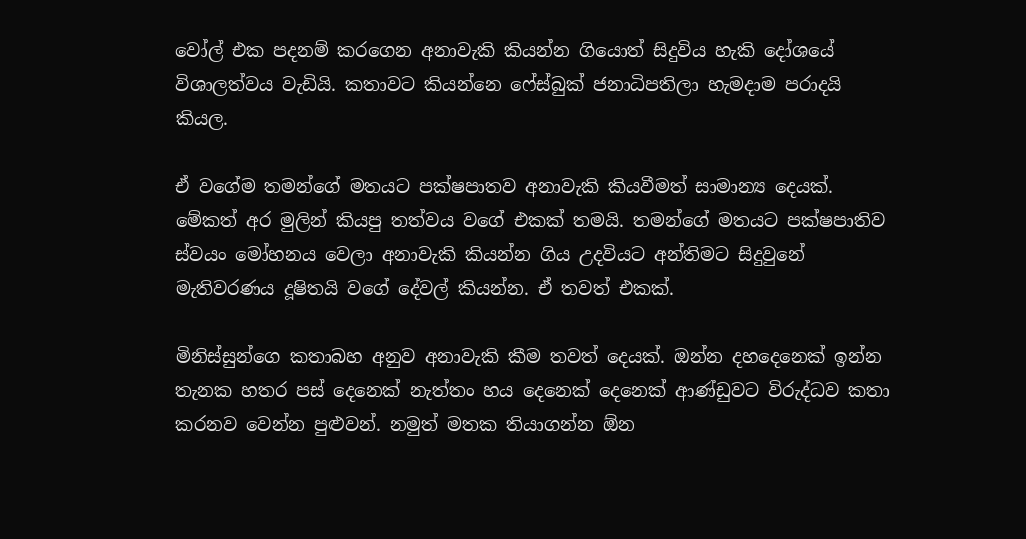වෝල් එක පදනම් කරගෙන අනාවැකි කියන්න ගියොත් සිදුවිය හැකි දෝශයේ විශාලත්වය වැඩියි. කතාවට කියන්නෙ ෆේස්බුක් ජනාධිපතිලා හැමදාම පරාදයි කියල.

ඒ වගේම තමන්ගේ මතයට පක්ෂපාතව අනාවැකි කියවීමත් සාමාන්‍ය දෙයක්. මේකත් අර මුලින් කියපු තත්වය වගේ එකක් තමයි. තමන්ගේ මතයට පක්ෂපාතිව ස්වයං මෝහනය වෙලා අනාවැකි කියන්න ගිය උදවියට අන්තිමට සිදුවුනේ මැතිවරණය දූෂිතයි වගේ දේවල් කියන්න. ඒ තවත් එකක්.

මිනිස්සුන්ගෙ කතාබහ අනුව අනාවැකි කීම තවත් දෙයක්. ඔන්න දහදෙනෙක් ඉන්න තැනක හතර පස් දෙනෙක් නැත්තං හය දෙනෙක් දෙනෙක් ආණ්ඩුවට විරුද්ධව කතා කරනව වෙන්න පුළුවන්. නමුත් මතක තියාගන්න ඕන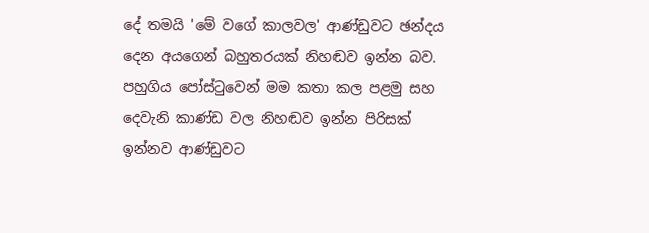දේ තමයි 'මේ වගේ කාලවල' ආණ්ඩුවට ඡන්දය දෙන අයගෙන් බහුතරයක් නිහඬව ඉන්න බව. පහුගිය පෝස්ටුවෙන් මම කතා කල පළමු සහ දෙවැනි කාණ්ඩ වල නිහඬව ඉන්න පිරිසක් ඉන්නව ආණ්ඩුවට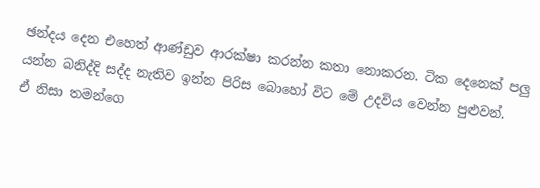ඡන්දය දෙන එහෙත් ආණ්ඩුව ආරක්ෂා කරන්න කතා නොකරන. ටික දෙනෙක් පලු යන්න බනිද්දි සද්ද නැතිව ඉන්න පිරිස බොහෝ විට මේ උදවිය වෙන්න පුළුවන්.
ඒ නිසා තමන්ගෙ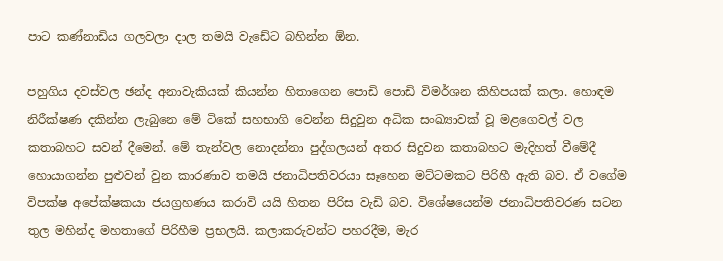පාට කණ්නාඩිය ගලවලා දාල තමයි වැඩේට බහින්න ඕන.

පහුගිය දවස්වල ඡන්ද අනාවැකියක් කියන්න හිතාගෙන පොඩි පොඩි විමර්ශන කිහිපයක් කලා. හොඳම නිරීක්ෂණ දකින්න ලැබුනෙ මේ ටිකේ සහභාගි‍ වෙන්න සිදුවුන අධික සංඛ්‍යාවක් වූ මළගෙවල් වල කතාබහට සවන් දීමෙන්. මේ තැන්වල නොදන්නා පුද්ගලයන් අතර සිදුවන කතාබහට මැදිහත් වීමේදී හොයාගන්න පුළුවන් වුන කාරණාව තමයි ජනාධිපතිවරයා සෑහෙන මට්ටමකට පිරිහී ඇති බව. ඒ වගේම විපක්ෂ අපේක්ෂකයා ජයග්‍රහණය කරාවි යයි හිතන පිරිස වැඩි බව. විශේෂයෙන්ම ජනාධිපතිවරණ සටන තුල මහින්ද මහතාගේ පිරිහීම ප්‍රභලයි. කලාකරුවන්ට පහරදීම, මැර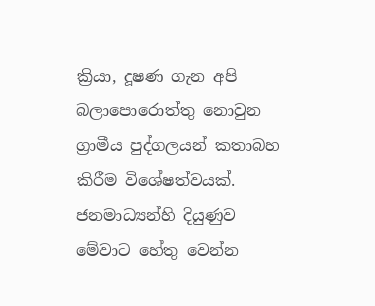ක්‍රියා, දූෂණ ගැන අපි බලාපොරොත්තු නොවුන ග්‍රාමීය පුද්ගලයන් කතාබහ කිරීම විශේෂත්වයක්. ජනමාධ්‍යන්හි දියුණුව මේවාට හේතු වෙන්න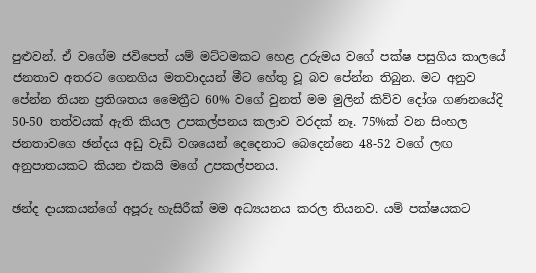පුළුවන්. ඒ වගේම ජවිපෙත් යම් මට්ටමකට හෙළ උරුමය වගේ පක්ෂ පසුගිය කාලයේ ජනතාව අතරට ගෙනගිය මතවාදයන් මීට හේතු වූ බව පේන්න තිබුන. මට අනුව පේන්න තියන ප්‍රතිශතය මෛත්‍රීට 60% වගේ වුනත් මම මුලින් කිව්ව දෝශ ගණනයේදි 50-50 තත්වයක් ඇති කියල උපකල්පනය කලාව වරදක් නෑ. 75%ක් වන සිංහල ජනතාවගෙ ඡන්දය අඩු වැඩි වශයෙන් දෙදෙනාට බෙදෙන්නෙ 48-52 වගේ ලඟ අනුපාතයකට කියන එකයි මගේ උපකල්පනය.

ඡන්ද දායකයන්ගේ අපූරු හැසිරීක් මම අධ්‍යයනය කරල තියනව. යම් පක්ෂයකට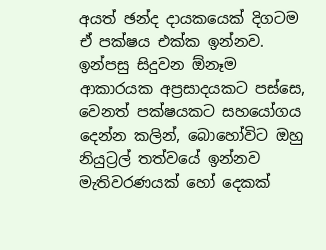අයත් ඡන්ද දායකයෙක් දිගටම ඒ පක්ෂය එක්ක ඉන්නව. ඉන්පසු සිදුවන ඕනෑම ආකාරයක අප්‍රසාදයකට පස්සෙ, වෙනත් පක්ෂයකට සහයෝගය දෙන්න කලින්, බොහෝවිට ඔහු නියුට්‍රල් තත්වයේ ඉන්නව මැතිවරණයක් හෝ දෙකක්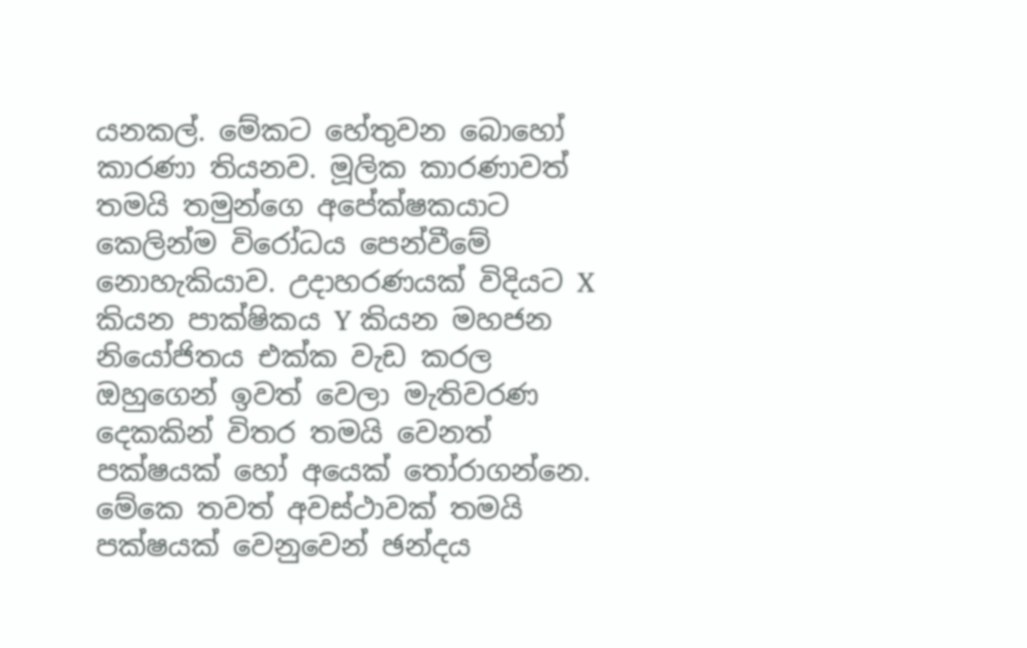යනකල්. මේකට හේතුවන බොහෝ කාරණා තියනව. මූලික කාරණාවත් තමයි තමුන්ගෙ අපේක්ෂකයාට කෙලින්ම විරෝධය පෙන්වීමේ නොහැකියාව. උදාහරණයක් විදියට X කියන පාක්ෂිකය Y කියන මහජන නියෝජිතය එක්ක වැඩ කරල ඔහුගෙන් ඉවත් වෙලා මැතිවරණ දෙකකින් විතර තමයි වෙනත් පක්ෂයක් හෝ අයෙක් තෝරාගන්නෙ. මේකෙ තවත් අවස්ථාවක් තමයි පක්ෂයක් වෙනුවෙන් ඡන්දය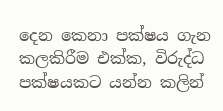දෙන කෙනා පක්ෂය ගැන කලකිරීම එක්ක, විරුද්ධ පක්ෂයකට යන්න කලින්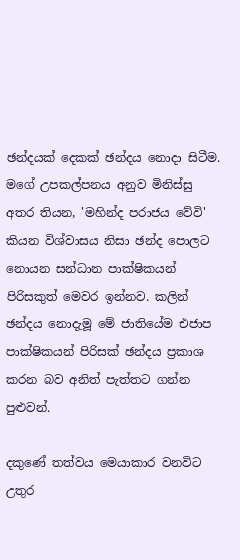ඡන්දයක් දෙකක් ඡන්දය නොදා සිටීම. මගේ උපකල්පනය අනුව මිනිස්සු අතර තියන, 'මහින්ද පරාජය වේවි' කියන විශ්වාසය නිසා ඡන්ද පොලට නොයන සන්ධාන පාක්ෂිකයන් පිරිසකුත් මෙවර ඉන්නව. කලින් ඡන්දය නොදැමූ මේ ජාතියේම එජාප පාක්ෂිකයන් පිරිසක් ඡන්දය ප්‍රකාශ කරන බව අනිත් පැත්තට ගන්න පුළුවන්.

දකුණේ තත්වය මෙයාකාර වනවිට උතුර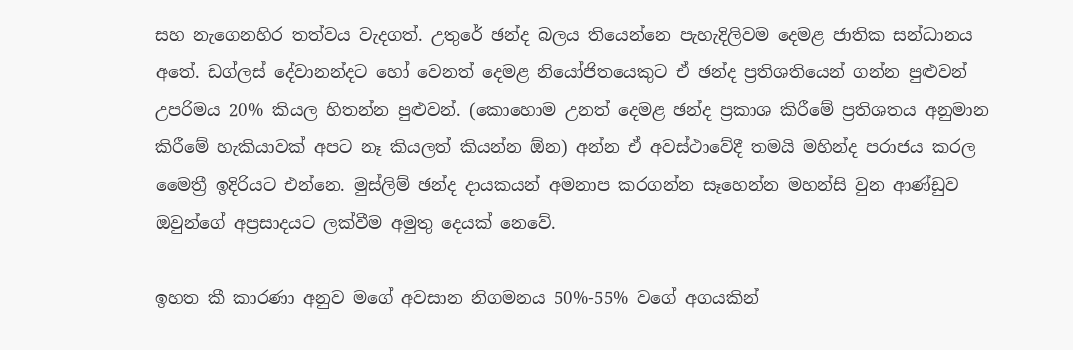සහ නැගෙනහිර තත්වය වැදගත්. උතුරේ ඡන්ද බලය තියෙන්නෙ පැහැදිලිවම දෙමළ ජාතික සන්ධානය අතේ. ඩග්ලස් දේවානන්දට හෝ වෙනත් දෙමළ නියෝජිතයෙකුට ඒ ඡන්ද ප්‍රතිශතියෙන් ගන්න පුළුවන් උපරිමය 20% කියල හිතන්න පුළුවන්. (කොහොම උනත් දෙමළ ඡන්ද ප්‍රකාශ කිරීමේ ප්‍රතිශතය අනුමාන කිරීමේ හැකියාවක් අපට නෑ කියලත් කියන්න ඕන) අන්න ඒ අවස්ථාවේදී තමයි ‍මහින්ද පරාජය කරල මෛත්‍රී ඉදිරියට එන්නෙ. මුස්ලිම් ඡන්ද දායකයන් අමනාප කරගන්න සෑහෙන්න මහන්සි වුන ආණ්ඩුව ඔවුන්ගේ අප්‍රසාදයට ලක්වීම අමුතු දෙයක් නෙවේ.

ඉහත කී කාරණා අනුව මගේ අවසාන නිගමනය 50%-55% වගේ අගයකින්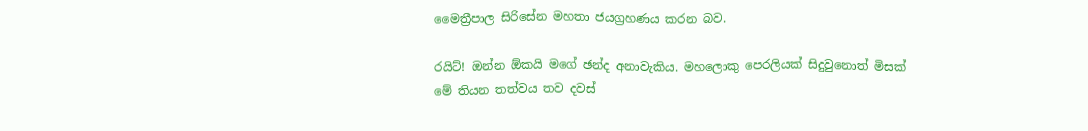මෛත්‍රීපාල සිරිසේන මහතා ජයග්‍රහණය කරන බව.

රයිට්! ඔන්න ඕකයි මගේ ඡන්ද අනාවැකිය. මහලොකු පෙරලියක් සිදුවුනොත් මිසක් මේ තියන තත්වය තව දවස්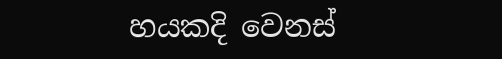හයකදි වෙනස්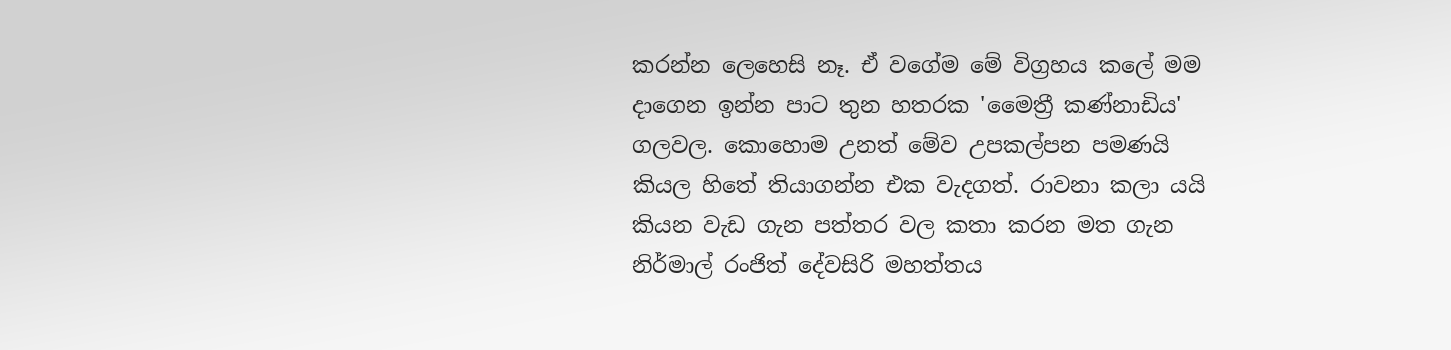කරන්න ලෙහෙසි නෑ. ඒ වගේම මේ විග්‍රහය කලේ මම දාගෙන ඉන්න පාට තුන හතරක 'මෛත්‍රී කණ්නාඩිය' ගලවල. කොහොම උනත් මේව උපකල්පන පමණයි කියල හිතේ තියාගන්න එක වැදගත්. රාවනා කලා යයි කියන වැඩ ගැන පත්තර වල කතා කරන මත ගැන නිර්මාල් රංජිත් දේවසිරි මහත්තය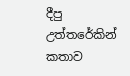දීපු උත්තරේකින් කතාව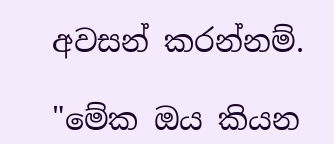අවසන් කරන්නම්.

"මේක ඔය කියන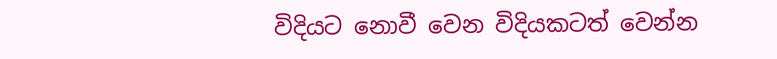විදියට නොවී වෙන විදියකටත් වෙන්න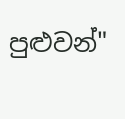පුළුවන්"